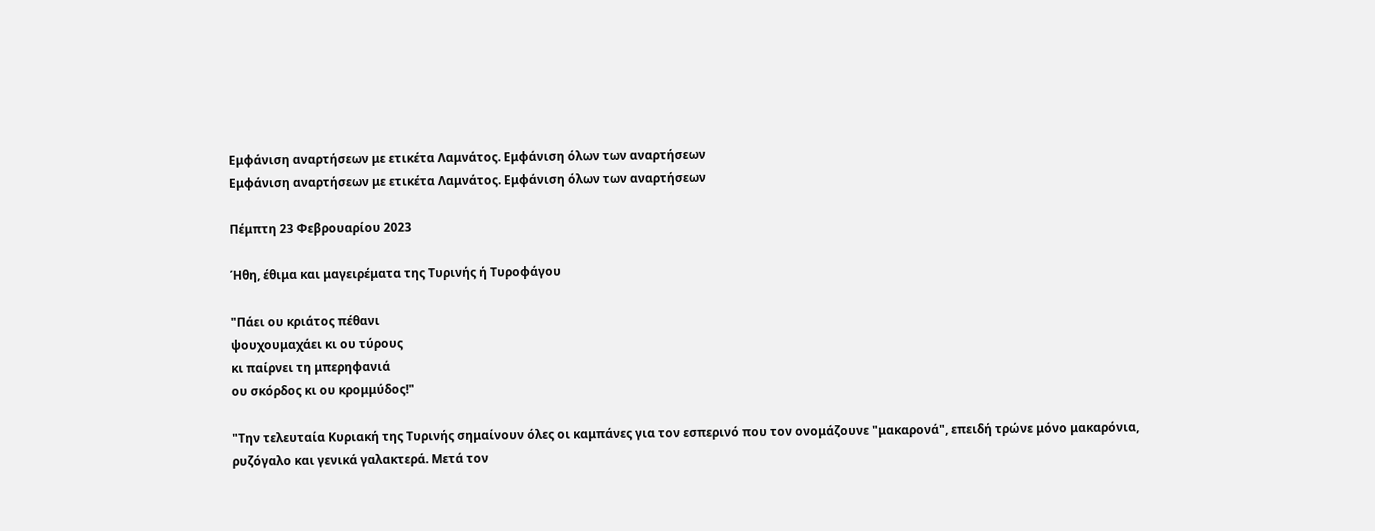Εμφάνιση αναρτήσεων με ετικέτα Λαμνάτος. Εμφάνιση όλων των αναρτήσεων
Εμφάνιση αναρτήσεων με ετικέτα Λαμνάτος. Εμφάνιση όλων των αναρτήσεων

Πέμπτη 23 Φεβρουαρίου 2023

Ήθη, έθιμα και μαγειρέματα της Τυρινής ή Τυροφάγου

"Πάει ου κριάτος πέθανι
ψουχουμαχάει κι ου τύρους
κι παίρνει τη μπερηφανιά
ου σκόρδος κι ου κρομμύδος!"

"Την τελευταία Κυριακή της Τυρινής σημαίνουν όλες οι καμπάνες για τον εσπερινό που τον ονομάζουνε "μακαρονά", επειδή τρώνε μόνο μακαρόνια, ρυζόγαλο και γενικά γαλακτερά. Μετά τον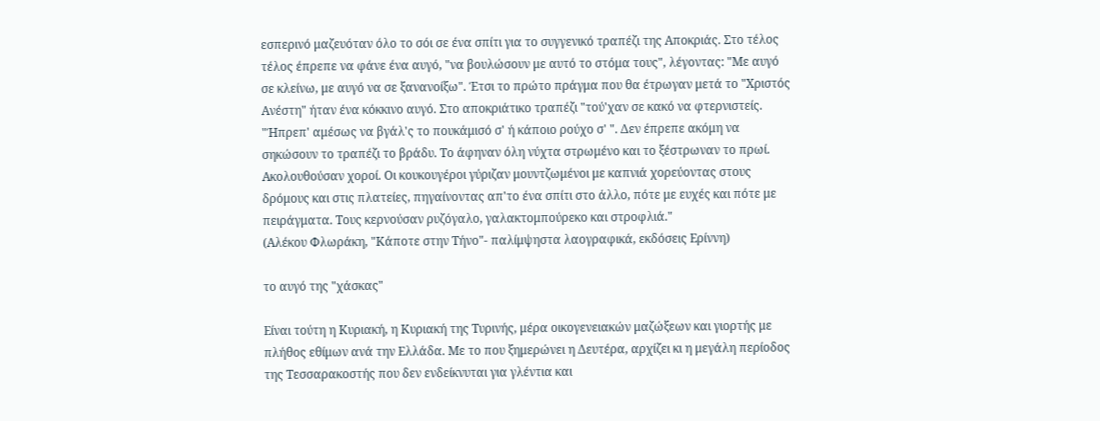εσπερινό μαζευόταν όλο το σόι σε ένα σπίτι για το συγγενικό τραπέζι της Αποκριάς. Στο τέλος τέλος έπρεπε να φάνε ένα αυγό, "να βουλώσουν με αυτό το στόμα τους", λέγοντας: "Με αυγό σε κλείνω, με αυγό να σε ξανανοίξω". Έτσι το πρώτο πράγμα που θα έτρωγαν μετά το "Χριστός Ανέστη" ήταν ένα κόκκινο αυγό. Στο αποκριάτικο τραπέζι "τού'χαν σε κακό να φτερνιστείς. "Ήπρεπ' αμέσως να βγάλ'ς το πουκάμισό σ' ή κάποιο ρούχο σ' ". Δεν έπρεπε ακόμη να σηκώσουν το τραπέζι το βράδυ. Το άφηναν όλη νύχτα στρωμένο και το ξέστρωναν το πρωί.
Ακολουθούσαν χοροί. Οι κουκουγέροι γύριζαν μουντζωμένοι με καπνιά χορεύοντας στους δρόμους και στις πλατείες, πηγαίνοντας απ'το ένα σπίτι στο άλλο, πότε με ευχές και πότε με πειράγματα. Τους κερνούσαν ρυζόγαλο, γαλακτομπούρεκο και στροφλιά."
(Αλέκου Φλωράκη, "Κάποτε στην Τήνο"- παλίμψηστα λαογραφικά, εκδόσεις Ερίννη)

το αυγό της "χάσκας"

Είναι τούτη η Κυριακή, η Κυριακή της Τυρινής, μέρα οικογενειακών μαζώξεων και γιορτής με πλήθος εθίμων ανά την Ελλάδα. Με το που ξημερώνει η Δευτέρα, αρχίζει κι η μεγάλη περίοδος της Τεσσαρακοστής που δεν ενδείκνυται για γλέντια και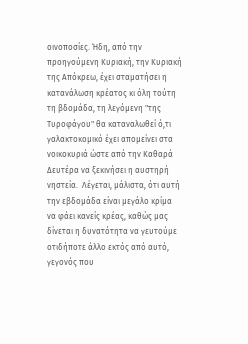οινοποσίες. Ήδη, από την προηγούμενη Κυριακή, την Κυριακή της Απόκρεω, έχει σταματήσει η κατανάλωση κρέατος κι όλη τούτη τη βδομάδα, τη λεγόμενη "της Τυροφάγου" θα καταναλωθεί ό,τι γαλακτοκομικό έχει απομείνει στα νοικοκυριά ώστε από την Καθαρά Δευτέρα να ξεκινήσει η αυστηρή νηστεία.  Λέγεται, μάλιστα, ότι αυτή την εβδομάδα είναι μεγάλο κρίμα να φάει κανείς κρέας, καθώς μας δίνεται η δυνατότητα να γευτούμε οτιδήποτε άλλο εκτός από αυτό, γεγονός που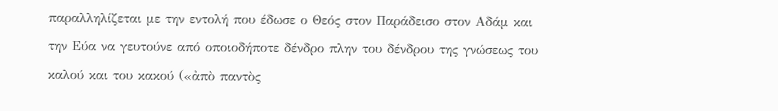παραλληλίζεται με την εντολή που έδωσε ο Θεός στον Παράδεισο στον Αδάμ και την Εύα να γευτούνε από οποιοδήποτε δένδρο πλην του δένδρου της γνώσεως του καλού και του κακού («ἀπὸ παντὸς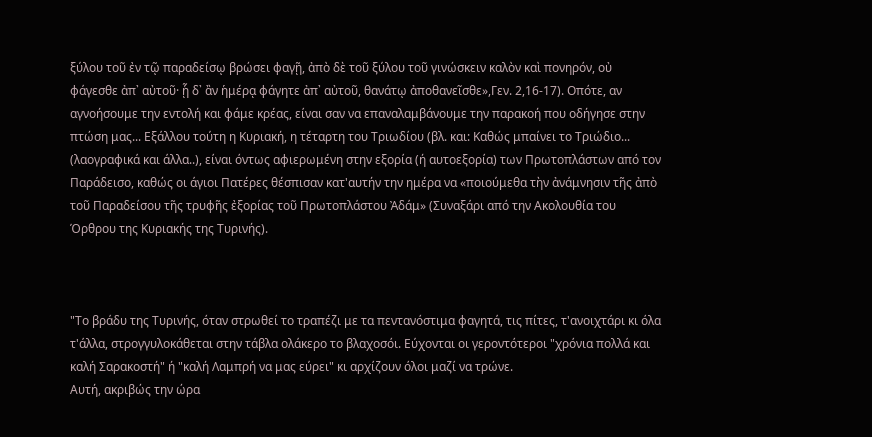ξύλου τοῦ ἐν τῷ παραδείσῳ βρώσει φαγῇ, ἀπὸ δὲ τοῦ ξύλου τοῦ γινώσκειν καλὸν καὶ πονηρόν, οὐ φάγεσθε ἀπ᾿ αὐτοῦ· ᾗ δ᾿ ἂν ἡμέρᾳ φάγητε ἀπ᾿ αὐτοῦ, θανάτῳ ἀποθανεῖσθε»,Γεν. 2,16-17). Οπότε, αν αγνοήσουμε την εντολή και φάμε κρέας, είναι σαν να επαναλαμβάνουμε την παρακοή που οδήγησε στην πτώση μας... Εξάλλου τούτη η Κυριακή, η τέταρτη του Τριωδίου (βλ. και: Καθώς μπαίνει το Τριώδιο... (λαογραφικά και άλλα..), είναι όντως αφιερωμένη στην εξορία (ή αυτοεξορία) των Πρωτοπλάστων από τον Παράδεισο, καθώς οι άγιοι Πατέρες θέσπισαν κατ'αυτήν την ημέρα να «ποιούμεθα τὴν ἀνάμνησιν τῆς ἀπὸ τοῦ Παραδείσου τῆς τρυφῆς ἐξορίας τοῦ Πρωτοπλάστου Ἀδάμ» (Συναξάρι από την Ακολουθία του Όρθρου της Κυριακής της Τυρινής).



"Το βράδυ της Τυρινής, όταν στρωθεί το τραπέζι με τα πεντανόστιμα φαγητά, τις πίτες, τ'ανοιχτάρι κι όλα τ'άλλα, στρογγυλοκάθεται στην τάβλα ολάκερο το βλαχοσόι. Εύχονται οι γεροντότεροι "χρόνια πολλά και καλή Σαρακοστή" ή "καλή Λαμπρή να μας εύρει" κι αρχίζουν όλοι μαζί να τρώνε.
Αυτή, ακριβώς την ώρα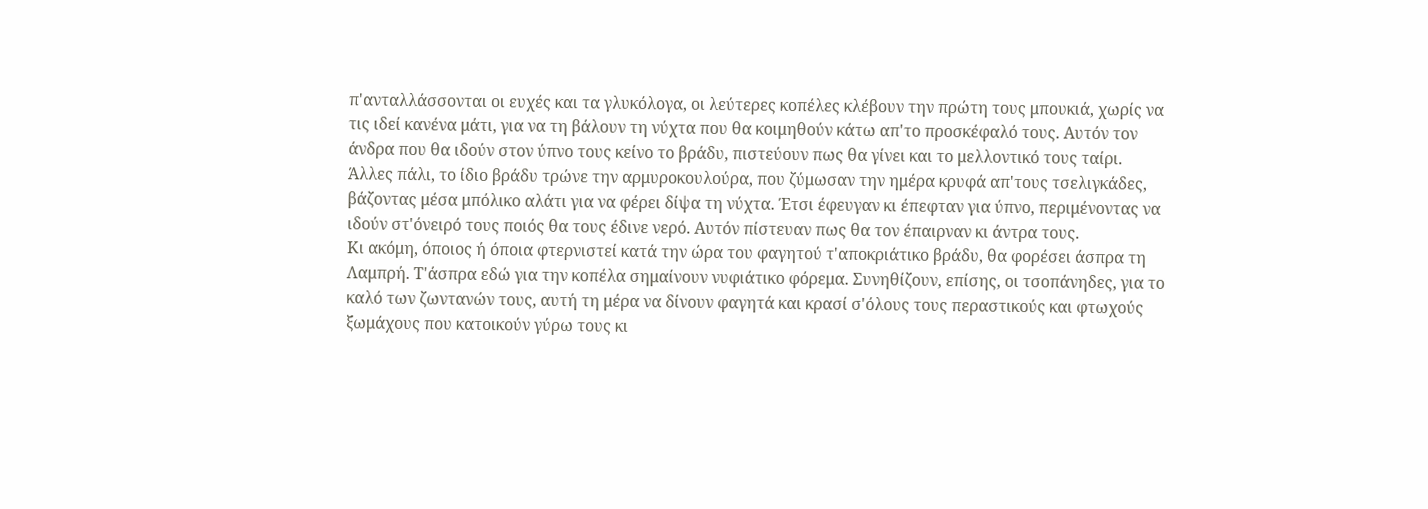π'ανταλλάσσονται οι ευχές και τα γλυκόλογα, οι λεύτερες κοπέλες κλέβουν την πρώτη τους μπουκιά, χωρίς να τις ιδεί κανένα μάτι, για να τη βάλουν τη νύχτα που θα κοιμηθούν κάτω απ'το προσκέφαλό τους. Αυτόν τον άνδρα που θα ιδούν στον ύπνο τους κείνο το βράδυ, πιστεύουν πως θα γίνει και το μελλοντικό τους ταίρι.
Άλλες πάλι, το ίδιο βράδυ τρώνε την αρμυροκουλούρα, που ζύμωσαν την ημέρα κρυφά απ'τους τσελιγκάδες, βάζοντας μέσα μπόλικο αλάτι για να φέρει δίψα τη νύχτα. Έτσι έφευγαν κι έπεφταν για ύπνο, περιμένοντας να ιδούν στ'όνειρό τους ποιός θα τους έδινε νερό. Αυτόν πίστευαν πως θα τον έπαιρναν κι άντρα τους.
Κι ακόμη, όποιος ή όποια φτερνιστεί κατά την ώρα του φαγητού τ'αποκριάτικο βράδυ, θα φορέσει άσπρα τη Λαμπρή. Τ'άσπρα εδώ για την κοπέλα σημαίνουν νυφιάτικο φόρεμα. Συνηθίζουν, επίσης, οι τσοπάνηδες, για το καλό των ζωντανών τους, αυτή τη μέρα να δίνουν φαγητά και κρασί σ'όλους τους περαστικούς και φτωχούς ξωμάχους που κατοικούν γύρω τους κι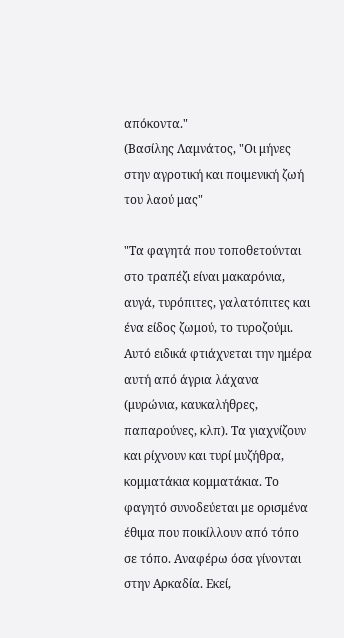απόκοντα."
(Βασίλης Λαμνάτος, "Οι μήνες στην αγροτική και ποιμενική ζωή του λαού μας"

"Τα φαγητά που τοποθετούνται στο τραπέζι είναι μακαρόνια, αυγά, τυρόπιτες, γαλατόπιτες και ένα είδος ζωμού, το τυροζούμι. Αυτό ειδικά φτιάχνεται την ημέρα αυτή από άγρια λάχανα (μυρώνια, καυκαλήθρες, παπαρούνες, κλπ). Τα γιαχνίζουν και ρίχνουν και τυρί μυζήθρα, κομματάκια κομματάκια. Το φαγητό συνοδεύεται με ορισμένα έθιμα που ποικίλλουν από τόπο σε τόπο. Αναφέρω όσα γίνονται στην Αρκαδία. Εκεί,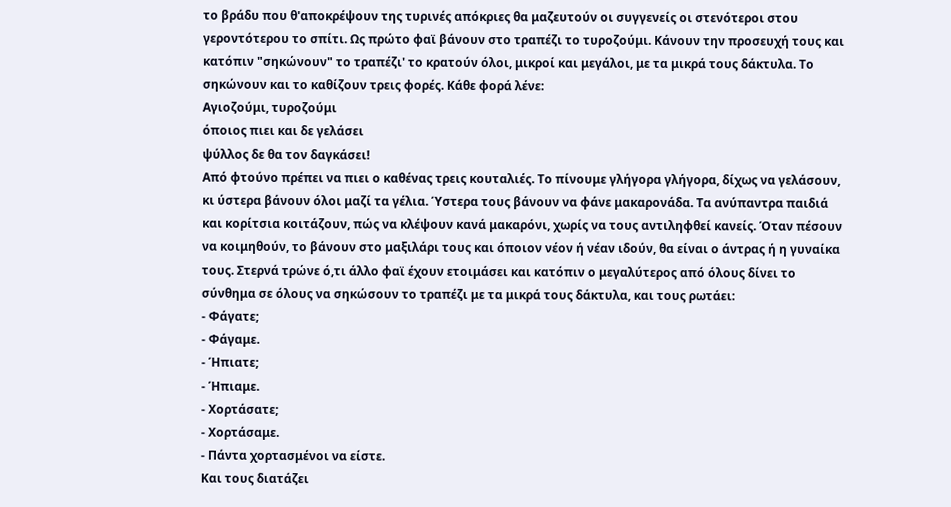το βράδυ που θ'αποκρέψουν της τυρινές απόκριες θα μαζευτούν οι συγγενείς οι στενότεροι στου γεροντότερου το σπίτι. Ως πρώτο φαϊ βάνουν στο τραπέζι το τυροζούμι. Κάνουν την προσευχή τους και κατόπιν "σηκώνουν" το τραπέζι' το κρατούν όλοι, μικροί και μεγάλοι, με τα μικρά τους δάκτυλα. Το σηκώνουν και το καθίζουν τρεις φορές. Κάθε φορά λένε:
Αγιοζούμι, τυροζούμι
όποιος πιει και δε γελάσει
ψύλλος δε θα τον δαγκάσει!
Από φτούνο πρέπει να πιει ο καθένας τρεις κουταλιές. Το πίνουμε γλήγορα γλήγορα, δίχως να γελάσουν, κι ύστερα βάνουν όλοι μαζί τα γέλια. Ύστερα τους βάνουν να φάνε μακαρονάδα. Τα ανύπαντρα παιδιά και κορίτσια κοιτάζουν, πώς να κλέψουν κανά μακαρόνι, χωρίς να τους αντιληφθεί κανείς. Όταν πέσουν να κοιμηθούν, το βάνουν στο μαξιλάρι τους και όποιον νέον ή νέαν ιδούν, θα είναι ο άντρας ή η γυναίκα τους. Στερνά τρώνε ό,τι άλλο φαϊ έχουν ετοιμάσει και κατόπιν ο μεγαλύτερος από όλους δίνει το σύνθημα σε όλους να σηκώσουν το τραπέζι με τα μικρά τους δάκτυλα, και τους ρωτάει:
- Φάγατε;
- Φάγαμε.
- Ήπιατε;
- Ήπιαμε.
- Χορτάσατε;
- Χορτάσαμε.
- Πάντα χορτασμένοι να είστε.
Και τους διατάζει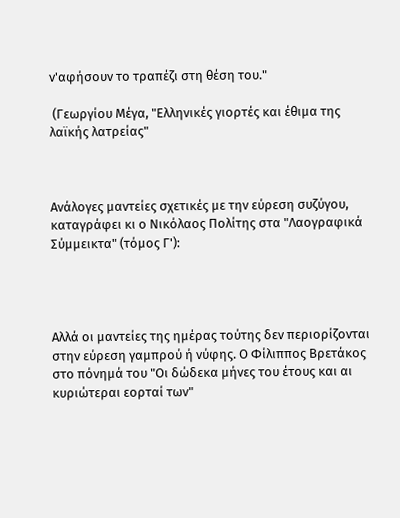ν'αφήσουν το τραπέζι στη θέση του."

 (Γεωργίου Μέγα, "Ελληνικές γιορτές και έθιμα της λαϊκής λατρείας"



Ανάλογες μαντείες σχετικές με την εύρεση συζύγου, καταγράφει κι ο Νικόλαος Πολίτης στα "Λαογραφικά Σύμμεικτα" (τόμος Γ'):




Αλλά οι μαντείες της ημέρας τούτης δεν περιορίζονται στην εύρεση γαμπρού ή νύφης. Ο Φίλιππος Βρετάκος στο πόνημά του "Οι δώδεκα μήνες του έτους και αι κυριώτεραι εορταί των"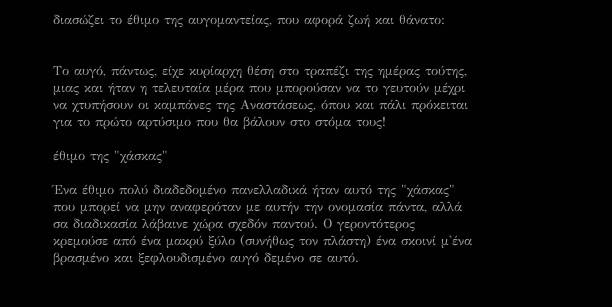διασώζει το έθιμο της αυγομαντείας, που αφορά ζωή και θάνατο:


Το αυγό, πάντως, είχε κυρίαρχη θέση στο τραπέζι της ημέρας τούτης, μιας και ήταν η τελευταία μέρα που μπορούσαν να το γευτούν μέχρι να χτυπήσουν οι καμπάνες της Αναστάσεως, όπου και πάλι πρόκειται για το πρώτο αρτύσιμο που θα βάλουν στο στόμα τους!

έθιμο της "χάσκας"

Ένα έθιμο πολύ διαδεδομένο πανελλαδικά ήταν αυτό της "χάσκας" που μπορεί να μην αναφερόταν με αυτήν την ονομασία πάντα, αλλά σα διαδικασία λάβαινε χώρα σχεδόν παντού. Ο γεροντότερος κρεμούσε από ένα μακρύ ξύλο (συνήθως τον πλάστη) ένα σκοινί μ'ένα βρασμένο και ξεφλουδισμένο αυγό δεμένο σε αυτό.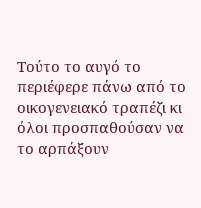Τούτο το αυγό το περιέφερε πάνω από το οικογενειακό τραπέζι κι όλοι προσπαθούσαν να το αρπάξουν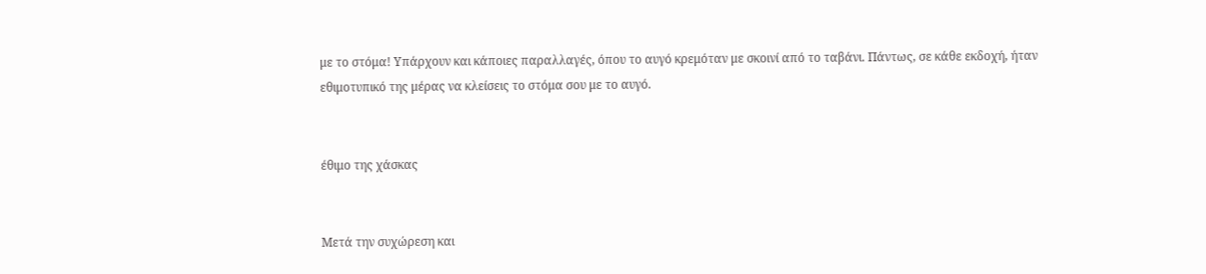με το στόμα! Υπάρχουν και κάποιες παραλλαγές, όπου το αυγό κρεμόταν με σκοινί από το ταβάνι. Πάντως, σε κάθε εκδοχή, ήταν εθιμοτυπικό της μέρας να κλείσεις το στόμα σου με το αυγό.


έθιμο της χάσκας


Μετά την συχώρεση και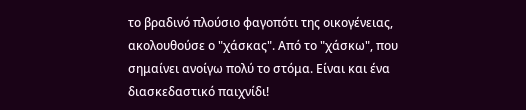το βραδινό πλούσιο φαγοπότι της οικογένειας, ακολουθούσε ο "χάσκας". Από το "χάσκω", που σημαίνει ανοίγω πολύ το στόμα. Είναι και ένα διασκεδαστικό παιχνίδι!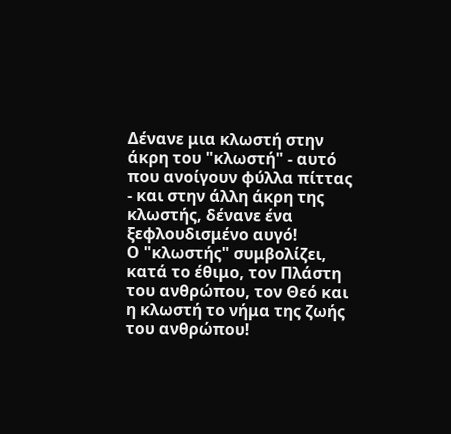Δένανε μια κλωστή στην άκρη του "κλωστή" - αυτό που ανοίγουν φύλλα πίττας - και στην άλλη άκρη της κλωστής, δένανε ένα ξεφλουδισμένο αυγό!
Ο "κλωστής" συμβολίζει, κατά το έθιμο, τον Πλάστη του ανθρώπου, τον Θεό και η κλωστή το νήμα της ζωής του ανθρώπου!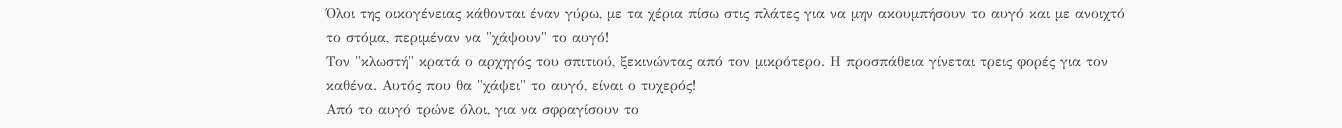Όλοι της οικογένειας κάθονται έναν γύρω, με τα χέρια πίσω στις πλάτες για να μην ακουμπήσουν το αυγό και με ανοιχτό το στόμα, περιμέναν να "χάψουν" το αυγό!
Τον "κλωστή" κρατά ο αρχηγός του σπιτιού, ξεκινώντας από τον μικρότερο. Η προσπάθεια γίνεται τρεις φορές για τον καθένα. Αυτός που θα "χάψει" το αυγό, είναι ο τυχερός!
Από το αυγό τρώνε όλοι, για να σφραγίσουν το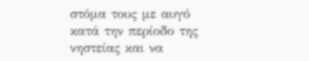στόμα τους με αυγό κατά την περίοδο της νηστείας και να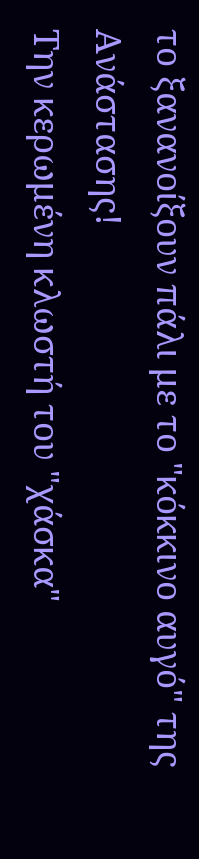το ξανανοίξουν πάλι με το "κόκκινο αυγό" της Ανάστασης!
Την κερωμένη κλωστή του "χάσκα"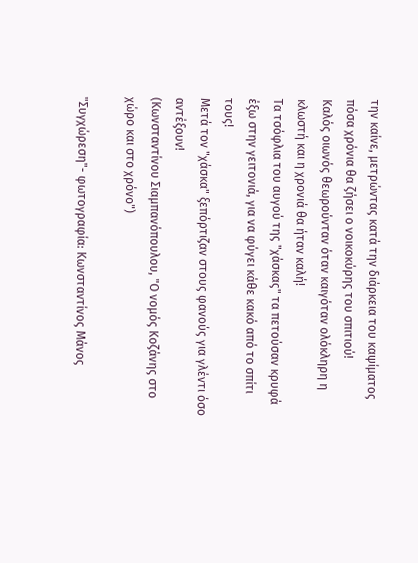την καίνε, μετρώντας κατά την διάρκεια του καψίματος πόσα χρόνια θα ζήσει ο νοικοκύρης του σπιτιού!
Καλός οιωνός θεωρούνταν όταν καιγόταν ολόκληρη η κλωστή και η χρονιά θα ήταν καλή!
Τα τσόφλια του αυγού της "χάσκας" τα πετούσαν κρυφά έξω στην γειτονιά, για να φύγει κάθε κακό από το σπίτι τους!
Μετά τον "χάσκα" ξεπόρτιζαν στους φανούς για γλέντι όσο αντέξουν!
(Κωνσταντίνου Σιαμπανόπουλου, "Ο νομός Κοζάνης στο χώρο και στο χρόνο")

"Συγχώρεση"- φωτογραφία: Κωνσταντίνος Μάνος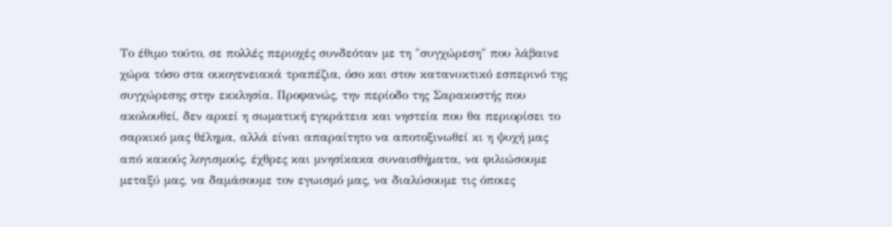Το έθιμο τούτο, σε πολλές περιοχές συνδεόταν με τη "συγχώρεση" που λάβαινε χώρα τόσο στα οικογενειακά τραπέζια, όσο και στον κατανυκτικό εσπερινό της συγχώρεσης στην εκκλησία. Προφανώς, την περίοδο της Σαρακοστής που ακολουθεί, δεν αρκεί η σωματική εγκράτεια και νηστεία που θα περιορίσει το σαρκικό μας θέλημα, αλλά είναι απαραίτητο να αποτοξινωθεί κι η ψυχή μας από κακούς λογισμούς, έχθρες και μνησίκακα συναισθήματα, να φιλιώσουμε μεταξύ μας, να δαμάσουμε τον εγωισμό μας, να διαλύσουμε τις όποιες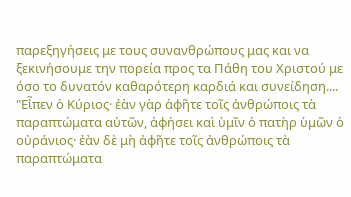παρεξηγήσεις με τους συνανθρώπους μας και να ξεκινήσουμε την πορεία προς τα Πάθη του Χριστού με όσο το δυνατόν καθαρότερη καρδιά και συνείδηση....
"Εἶπεν ὁ Κύριος· ἐὰν γὰρ ἀφῆτε τοῖς ἀνθρώποις τὰ παραπτώματα αὐτῶν, ἀφήσει καὶ ὑμῖν ὁ πατὴρ ὑμῶν ὁ οὐράνιος· ἐὰν δὲ μὴ ἀφῆτε τοῖς ἀνθρώποις τὰ παραπτώματα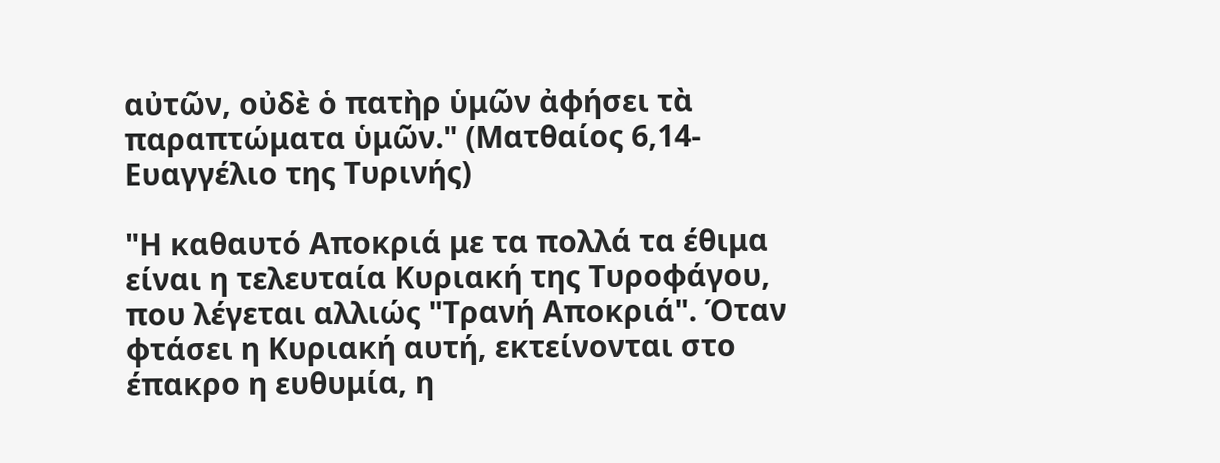αὐτῶν, οὐδὲ ὁ πατὴρ ὑμῶν ἀφήσει τὰ παραπτώματα ὑμῶν." (Ματθαίος 6,14- Ευαγγέλιο της Τυρινής)

"Η καθαυτό Αποκριά με τα πολλά τα έθιμα είναι η τελευταία Κυριακή της Τυροφάγου, που λέγεται αλλιώς "Τρανή Αποκριά". Όταν φτάσει η Κυριακή αυτή, εκτείνονται στο έπακρο η ευθυμία, η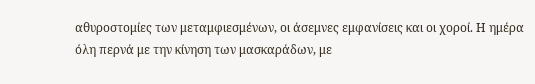αθυροστομίες των μεταμφιεσμένων, οι άσεμνες εμφανίσεις και οι χοροί. Η ημέρα όλη περνά με την κίνηση των μασκαράδων, με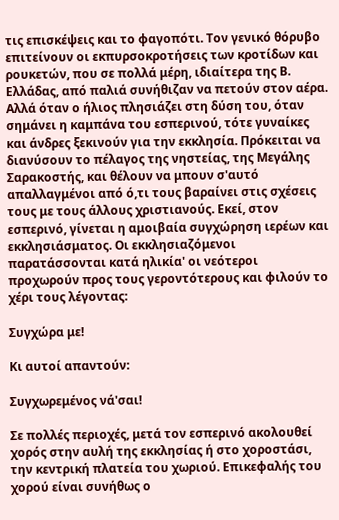τις επισκέψεις και το φαγοπότι. Τον γενικό θόρυβο επιτείνουν οι εκπυρσοκροτήσεις των κροτίδων και ρουκετών, που σε πολλά μέρη, ιδιαίτερα της Β. Ελλάδας, από παλιά συνήθιζαν να πετούν στον αέρα. Αλλά όταν ο ήλιος πλησιάζει στη δύση του, όταν σημάνει η καμπάνα του εσπερινού, τότε γυναίκες και άνδρες ξεκινούν για την εκκλησία. Πρόκειται να διανύσουν το πέλαγος της νηστείας, της Μεγάλης Σαρακοστής, και θέλουν να μπουν σ'αυτό απαλλαγμένοι από ό,τι τους βαραίνει στις σχέσεις τους με τους άλλους χριστιανούς. Εκεί, στον εσπερινό, γίνεται η αμοιβαία συγχώρηση ιερέων και εκκλησιάσματος. Οι εκκλησιαζόμενοι παρατάσσονται κατά ηλικία' οι νεότεροι προχωρούν προς τους γεροντότερους και φιλούν το χέρι τους λέγοντας:

Συγχώρα με!

Κι αυτοί απαντούν:

Συγχωρεμένος νά'σαι!

Σε πολλές περιοχές, μετά τον εσπερινό ακολουθεί χορός στην αυλή της εκκλησίας ή στο χοροστάσι, την κεντρική πλατεία του χωριού. Επικεφαλής του χορού είναι συνήθως ο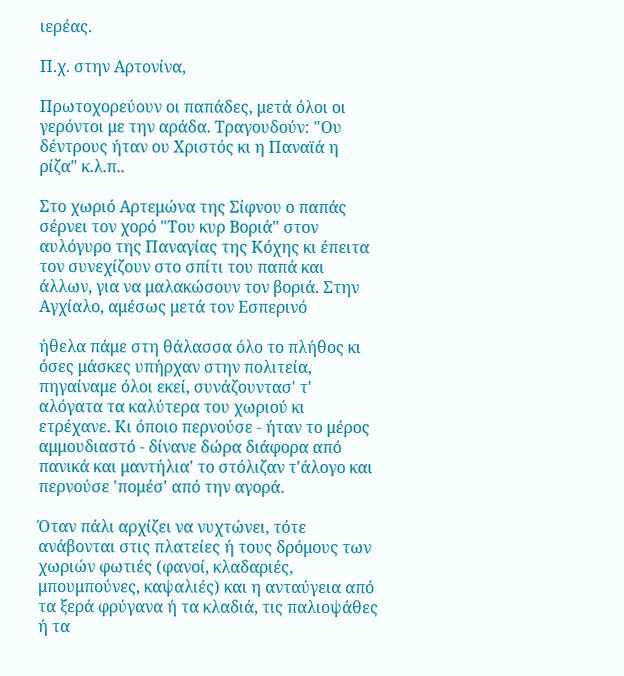ιερέας.

Π.χ. στην Αρτονίνα,

Πρωτοχορεύουν οι παπάδες, μετά όλοι οι γερόντοι με την αράδα. Τραγουδούν: "Ου δέντρους ήταν ου Χριστός κι η Παναϊά η ρίζα" κ.λ.π..

Στο χωριό Αρτεμώνα της Σίφνου ο παπάς σέρνει τον χορό "Του κυρ Βοριά" στον αυλόγυρο της Παναγίας της Κόχης κι έπειτα τον συνεχίζουν στο σπίτι του παπά και άλλων, για να μαλακώσουν τον βοριά. Στην Αγχίαλο, αμέσως μετά τον Εσπερινό

ήθελα πάμε στη θάλασσα όλο το πλήθος κι όσες μάσκες υπήρχαν στην πολιτεία, πηγαίναμε όλοι εκεί, συνάζουντασ' τ' αλόγατα τα καλύτερα του χωριού κι ετρέχανε. Κι όποιο περνούσε - ήταν το μέρος αμμουδιαστό - δίνανε δώρα διάφορα από πανικά και μαντήλια' το στόλιζαν τ'άλογο και περνούσε 'πομέσ' από την αγορά.

Όταν πάλι αρχίζει να νυχτώνει, τότε ανάβονται στις πλατείες ή τους δρόμους των χωριών φωτιές (φανοί, κλαδαριές, μπουμπούνες, καψαλιές) και η ανταύγεια από τα ξερά φρύγανα ή τα κλαδιά, τις παλιοψάθες ή τα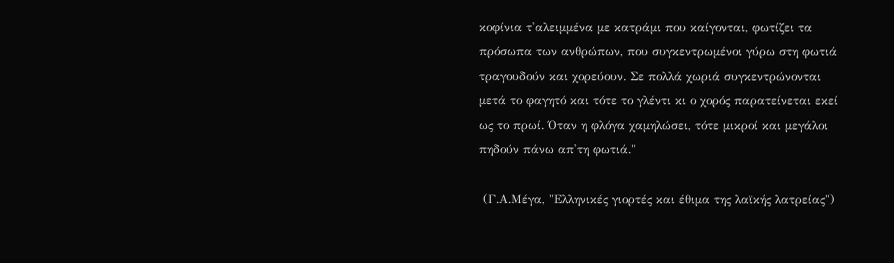κοφίνια τ'αλειμμένα με κατράμι που καίγονται, φωτίζει τα πρόσωπα των ανθρώπων, που συγκεντρωμένοι γύρω στη φωτιά τραγουδούν και χορεύουν. Σε πολλά χωριά συγκεντρώνονται μετά το φαγητό και τότε το γλέντι κι ο χορός παρατείνεται εκεί ως το πρωί. Όταν η φλόγα χαμηλώσει, τότε μικροί και μεγάλοι πηδούν πάνω απ'τη φωτιά."

 (Γ.Α.Μέγα, "Ελληνικές γιορτές και έθιμα της λαϊκής λατρείας")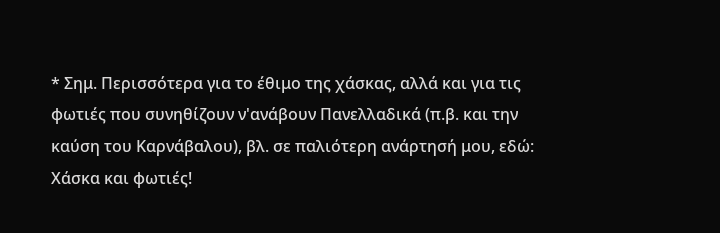* Σημ. Περισσότερα για το έθιμο της χάσκας, αλλά και για τις φωτιές που συνηθίζουν ν'ανάβουν Πανελλαδικά (π.β. και την καύση του Καρνάβαλου), βλ. σε παλιότερη ανάρτησή μου, εδώ: Χάσκα και φωτιές!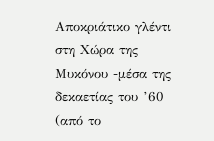Αποκριάτικο γλέντι στη Χώρα της Μυκόνου -μέσα της δεκαετίας του ’60  (από το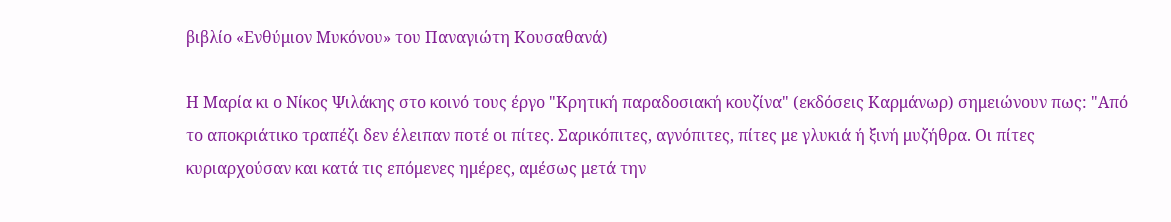βιβλίο «Ενθύμιον Μυκόνου» του Παναγιώτη Κουσαθανά)

Η Μαρία κι ο Νίκος Ψιλάκης στο κοινό τους έργο "Κρητική παραδοσιακή κουζίνα" (εκδόσεις Καρμάνωρ) σημειώνουν πως: "Από το αποκριάτικο τραπέζι δεν έλειπαν ποτέ οι πίτες. Σαρικόπιτες, αγνόπιτες, πίτες με γλυκιά ή ξινή μυζήθρα. Οι πίτες κυριαρχούσαν και κατά τις επόμενες ημέρες, αμέσως μετά την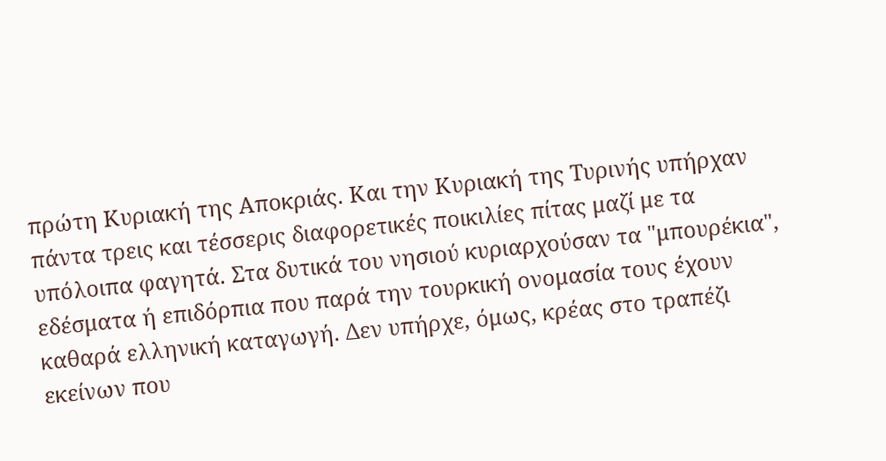πρώτη Κυριακή της Αποκριάς. Και την Κυριακή της Τυρινής υπήρχαν πάντα τρεις και τέσσερις διαφορετικές ποικιλίες πίτας μαζί με τα υπόλοιπα φαγητά. Στα δυτικά του νησιού κυριαρχούσαν τα "μπουρέκια", εδέσματα ή επιδόρπια που παρά την τουρκική ονομασία τους έχουν καθαρά ελληνική καταγωγή. Δεν υπήρχε, όμως, κρέας στο τραπέζι εκείνων που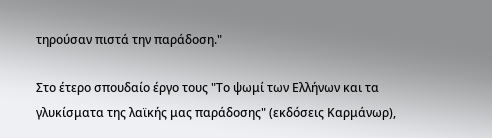τηρούσαν πιστά την παράδοση."

Στο έτερο σπουδαίο έργο τους "Το ψωμί των Ελλήνων και τα γλυκίσματα της λαϊκής μας παράδοσης" (εκδόσεις Καρμάνωρ),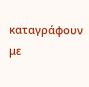καταγράφουν με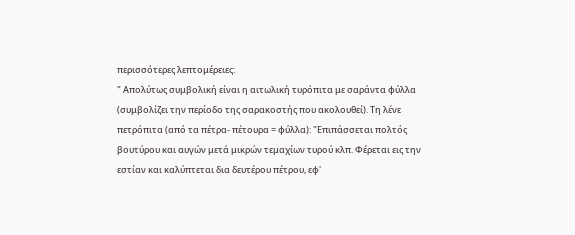περισσότερες λεπτομέρειες:
" Απολύτως συμβολική είναι η αιτωλική τυρόπιτα με σαράντα φύλλα (συμβολίζει την περίοδο της σαρακοστής που ακολουθεί). Τη λένε πετρόπιτα (από τα πέτρα- πέτουρα = φύλλα): "Επιπάσσεται πολτός βουτύρου και αυγών μετά μικρών τεμαχίων τυρού κλπ. Φέρεται εις την εστίαν και καλύπτεται δια δευτέρου πέτρου, εφ'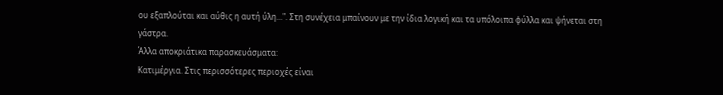ου εξαπλούται και αύθις η αυτή ύλη...". Στη συνέχεια μπαίνουν με την ίδια λογική και τα υπόλοιπα φύλλα και ψήνεται στη γάστρα.
Άλλα αποκριάτικα παρασκευάσματα:
Κατιμέργια. Στις περισσότερες περιοχές είναι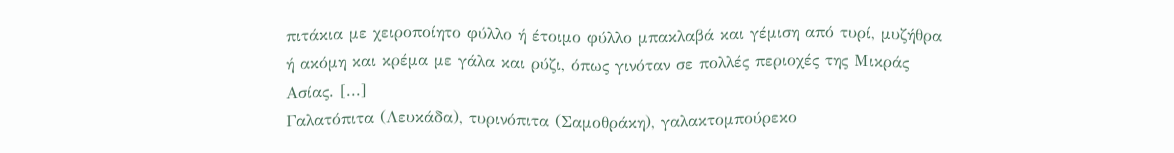πιτάκια με χειροποίητο φύλλο ή έτοιμο φύλλο μπακλαβά και γέμιση από τυρί, μυζήθρα ή ακόμη και κρέμα με γάλα και ρύζι, όπως γινόταν σε πολλές περιοχές της Μικράς Ασίας. [...]
Γαλατόπιτα (Λευκάδα), τυρινόπιτα (Σαμοθράκη), γαλακτομπούρεκο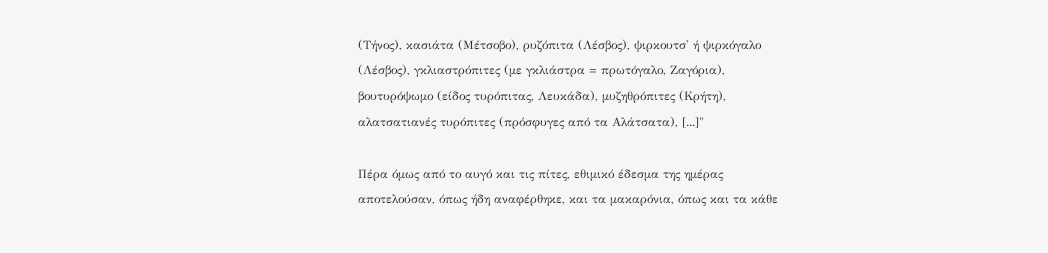(Τήνος), κασιάτα (Μέτσοβο), ρυζόπιτα (Λέσβος), ψιρκουτσ' ή ψιρκόγαλο (Λέσβος), γκλιαστρόπιτες (με γκλιάστρα = πρωτόγαλο, Ζαγόρια), βουτυρόψωμο (είδος τυρόπιτας, Λευκάδα), μυζηθρόπιτες (Κρήτη), αλατσατιανές τυρόπιτες (πρόσφυγες από τα Αλάτσατα), [...]"

Πέρα όμως από το αυγό και τις πίτες, εθιμικό έδεσμα της ημέρας αποτελούσαν, όπως ήδη αναφέρθηκε, και τα μακαρόνια, όπως και τα κάθε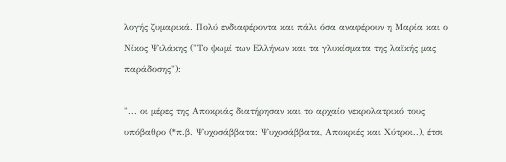λογής ζυμαρικά. Πολύ ενδιαφέροντα και πάλι όσα αναφέρουν η Μαρία και ο Νίκος Ψιλάκης ("Το ψωμί των Ελλήνων και τα γλυκίσματα της λαϊκής μας παράδοσης"):

"... οι μέρες της Αποκριάς διατήρησαν και το αρχαίο νεκρολατρικό τους υπόβαθρο (*π.β. Ψυχοσάββατα: Ψυχοσάββατα, Αποκριές και Χύτροι..), έτσι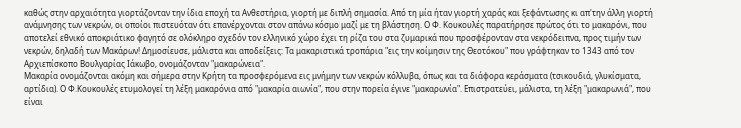καθώς στην αρχαιότητα γιορτάζονταν την ίδια εποχή τα Ανθεστήρια, γιορτή με διπλή σημασία. Από τη μία ήταν γιορτή χαράς και ξεφάντωσης κι απ'την άλλη γιορτή ανάμνησης των νεκρών, οι οποίοι πιστευόταν ότι επανέρχονται στον απάνω κόσμο μαζί με τη βλάστηση. Ο Φ. Κουκουλές παρατήρησε πρώτος ότι το μακαρόνι, που αποτελεί εθνικό αποκριάτικο φαγητό σε ολόκληρο σχεδόν τον ελληνικό χώρο έχει τη ρίζα του στα ζυμαρικά που προσφέρονταν στα νεκρόδειπνα, προς τιμήν των νεκρών, δηλαδή των Μακάρων! Δημοσίευσε, μάλιστα και αποδείξεις: Τα μακαριστικά τροπάρια "εις την κοίμησιν της Θεοτόκου" που γράφτηκαν το 1343 από τον Αρχιεπίσκοπο Βουλγαρίας Ιάκωβο, ονομάζονταν "μακαρώνεια".
Μακαρία ονομάζονται ακόμη και σήμερα στην Κρήτη τα προσφερόμενα εις μνήμην των νεκρών κόλλυβα, όπως και τα διάφορα κεράσματα (τσικουδιά, γλυκίσματα, αρτίδια). Ο Φ.Κουκουλές ετυμολογεί τη λέξη μακαρόνια από "μακαρία αιωνία", που στην πορεία έγινε "μακαρωνία". Επιστρατεύει, μάλιστα, τη λέξη "μακαρωνιά", που είναι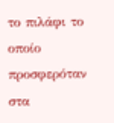το πιλάφι το οποίο προσφερόταν στα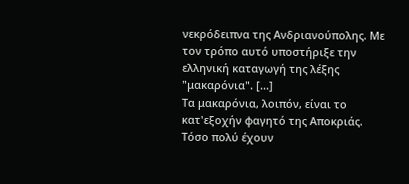νεκρόδειπνα της Ανδριανούπολης. Με τον τρόπο αυτό υποστήριξε την ελληνική καταγωγή της λέξης "μακαρόνια". [...]
Τα μακαρόνια, λοιπόν, είναι το κατ'εξοχήν φαγητό της Αποκριάς. Τόσο πολύ έχουν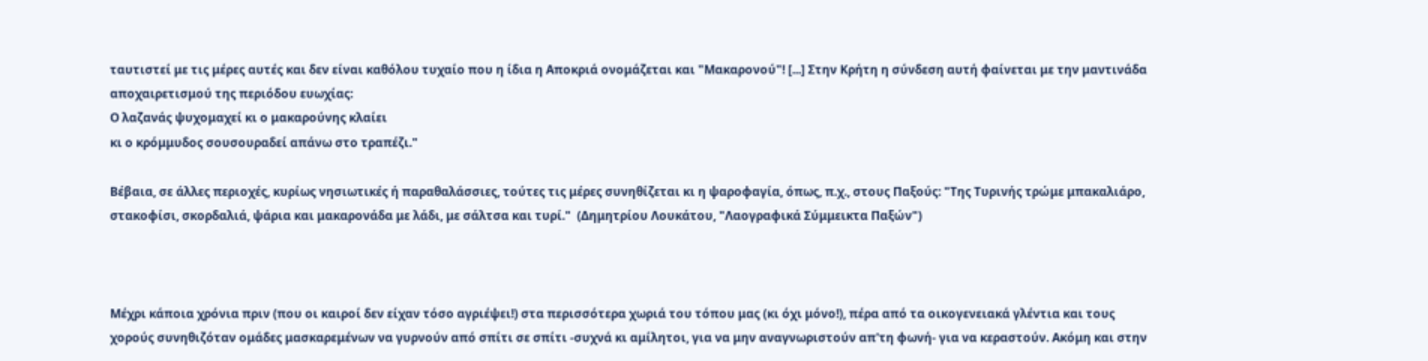ταυτιστεί με τις μέρες αυτές και δεν είναι καθόλου τυχαίο που η ίδια η Αποκριά ονομάζεται και "Μακαρονού"! [...] Στην Κρήτη η σύνδεση αυτή φαίνεται με την μαντινάδα αποχαιρετισμού της περιόδου ευωχίας:
Ο λαζανάς ψυχομαχεί κι ο μακαρούνης κλαίει
κι ο κρόμμυδος σουσουραδεί απάνω στο τραπέζι."

Βέβαια, σε άλλες περιοχές, κυρίως νησιωτικές ή παραθαλάσσιες, τούτες τις μέρες συνηθίζεται κι η ψαροφαγία, όπως, π.χ., στους Παξούς: "Της Τυρινής τρώμε μπακαλιάρο, στακοφίσι, σκορδαλιά, ψάρια και μακαρονάδα με λάδι, με σάλτσα και τυρί."  (Δημητρίου Λουκάτου, "Λαογραφικά Σύμμεικτα Παξών")



Μέχρι κάποια χρόνια πριν (που οι καιροί δεν είχαν τόσο αγριέψει!) στα περισσότερα χωριά του τόπου μας (κι όχι μόνο!), πέρα από τα οικογενειακά γλέντια και τους χορούς συνηθιζόταν ομάδες μασκαρεμένων να γυρνούν από σπίτι σε σπίτι -συχνά κι αμίλητοι, για να μην αναγνωριστούν απ'τη φωνή- για να κεραστούν. Ακόμη και στην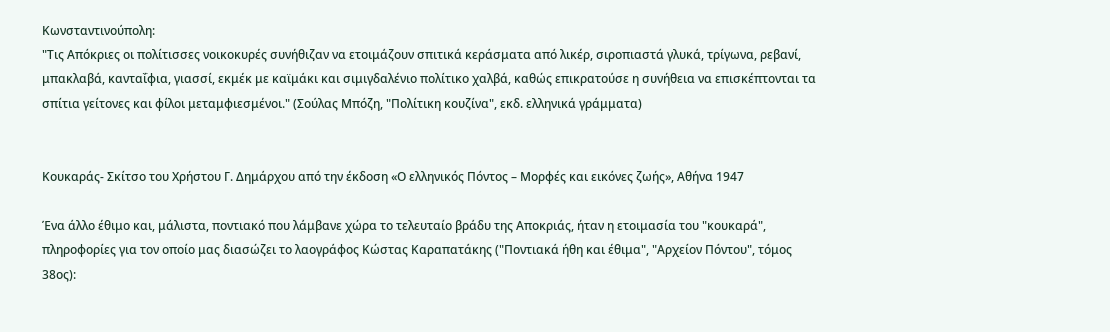Κωνσταντινούπολη:
"Τις Απόκριες οι πολίτισσες νοικοκυρές συνήθιζαν να ετοιμάζουν σπιτικά κεράσματα από λικέρ, σιροπιαστά γλυκά, τρίγωνα, ρεβανί, μπακλαβά, κανταΐφια, γιασσί, εκμέκ με καϊμάκι και σιμιγδαλένιο πολίτικο χαλβά, καθώς επικρατούσε η συνήθεια να επισκέπτονται τα σπίτια γείτονες και φίλοι μεταμφιεσμένοι." (Σούλας Μπόζη, "Πολίτικη κουζίνα", εκδ. ελληνικά γράμματα)


Κουκαράς- Σκίτσο του Χρήστου Γ. Δημάρχου από την έκδοση «Ο ελληνικός Πόντος – Μορφές και εικόνες ζωής», Αθήνα 1947

Ένα άλλο έθιμο και, μάλιστα, ποντιακό που λάμβανε χώρα το τελευταίο βράδυ της Αποκριάς, ήταν η ετοιμασία του "κουκαρά", πληροφορίες για τον οποίο μας διασώζει το λαογράφος Κώστας Καραπατάκης ("Ποντιακά ήθη και έθιμα", "Αρχείον Πόντου", τόμος 38ος):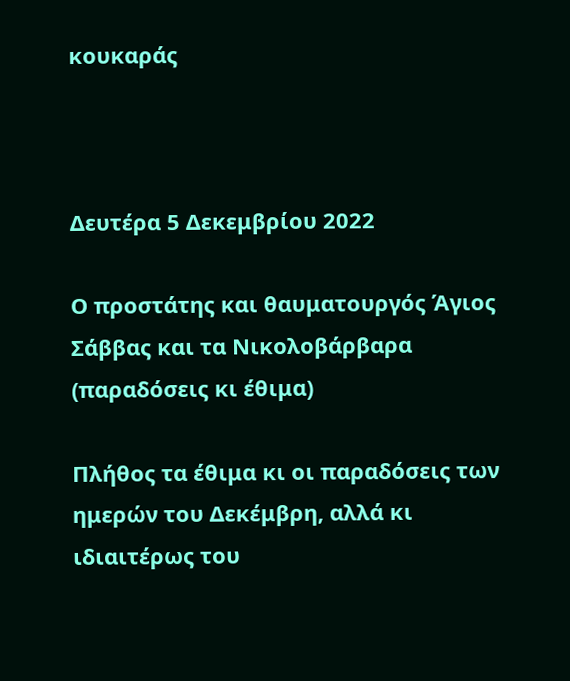κουκαράς



Δευτέρα 5 Δεκεμβρίου 2022

Ο προστάτης και θαυματουργός Άγιος Σάββας και τα Νικολοβάρβαρα (παραδόσεις κι έθιμα)

Πλήθος τα έθιμα κι οι παραδόσεις των ημερών του Δεκέμβρη, αλλά κι ιδιαιτέρως του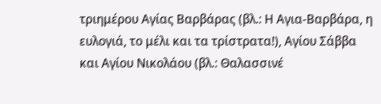τριημέρου Αγίας Βαρβάρας (βλ.: Η Αγια-Βαρβάρα, η ευλογιά, το μέλι και τα τρίστρατα!), Αγίου Σάββα και Αγίου Νικολάου (βλ.: Θαλασσινέ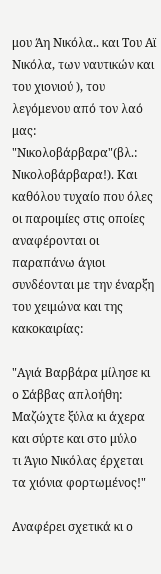μου Άη Νικόλα.. και Του Αϊ Νικόλα, των ναυτικών και του χιονιού ), του λεγόμενου από τον λαό μας: "Νικολοβάρβαρα"(βλ.: Νικολοβάρβαρα!). Και καθόλου τυχαίο που όλες οι παροιμίες στις οποίες αναφέρονται οι παραπάνω άγιοι συνδέονται με την έναρξη του χειμώνα και της κακοκαιρίας:

"Αγιά Βαρβάρα μίλησε κι ο Σάββας απλοήθη:
Μαζώχτε ξύλα κι άχερα και σύρτε και στο μύλο
τι Άγιο Νικόλας έρχεται τα χιόνια φορτωμένος!"

Αναφέρει σχετικά κι ο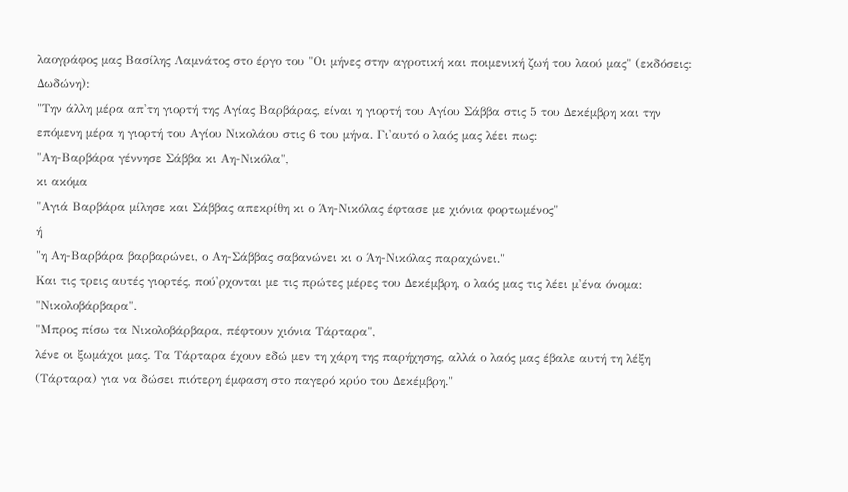λαογράφος μας Βασίλης Λαμνάτος στο έργο του "Οι μήνες στην αγροτική και ποιμενική ζωή του λαού μας" (εκδόσεις: Δωδώνη):
"Την άλλη μέρα απ'τη γιορτή της Αγίας Βαρβάρας, είναι η γιορτή του Αγίου Σάββα στις 5 του Δεκέμβρη και την επόμενη μέρα η γιορτή του Αγίου Νικολάου στις 6 του μήνα. Γι'αυτό ο λαός μας λέει πως:
"Αη-Βαρβάρα γέννησε Σάββα κι Αη-Νικόλα",
κι ακόμα
"Αγιά Βαρβάρα μίλησε και Σάββας απεκρίθη κι ο Άη-Νικόλας έφτασε με χιόνια φορτωμένος"
ή
"η Αη-Βαρβάρα βαρβαρώνει, ο Αη-Σάββας σαβανώνει κι ο Άη-Νικόλας παραχώνει."
Και τις τρεις αυτές γιορτές, πού'ρχονται με τις πρώτες μέρες του Δεκέμβρη, ο λαός μας τις λέει μ'ένα όνομα: "Νικολοβάρβαρα".
"Μπρος πίσω τα Νικολοβάρβαρα, πέφτουν χιόνια Τάρταρα",
λένε οι ξωμάχοι μας. Τα Τάρταρα έχουν εδώ μεν τη χάρη της παρήχησης, αλλά ο λαός μας έβαλε αυτή τη λέξη (Τάρταρα) για να δώσει πιότερη έμφαση στο παγερό κρύο του Δεκέμβρη."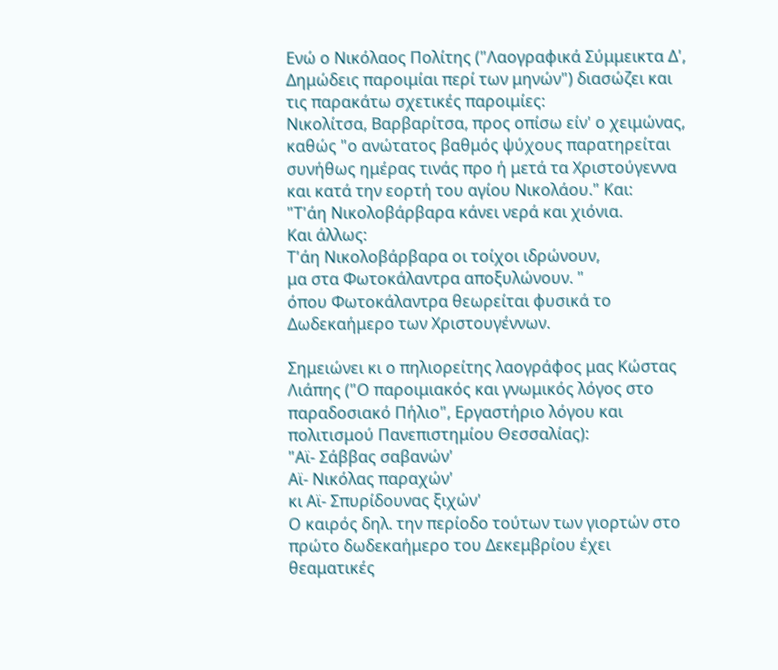Ενώ ο Νικόλαος Πολίτης ("Λαογραφικά Σύμμεικτα Δ', Δημώδεις παροιμίαι περί των μηνών") διασώζει και τις παρακάτω σχετικές παροιμίες:
Νικολίτσα, Βαρβαρίτσα, προς οπίσω είν' ο χειμώνας,
καθώς "ο ανώτατος βαθμός ψύχους παρατηρείται συνήθως ημέρας τινάς προ ή μετά τα Χριστούγεννα και κατά την εορτή του αγίου Νικολάου." Και:
"Τ'άη Νικολοβάρβαρα κάνει νερά και χιόνια.
Και άλλως:
Τ'άη Νικολοβάρβαρα οι τοίχοι ιδρώνουν,
μα στα Φωτοκάλαντρα αποξυλώνουν. "
όπου Φωτοκάλαντρα θεωρείται φυσικά το Δωδεκαήμερο των Χριστουγέννων.

Σημειώνει κι ο πηλιορείτης λαογράφος μας Κώστας Λιάπης ("Ο παροιμιακός και γνωμικός λόγος στο παραδοσιακό Πήλιο", Εργαστήριο λόγου και πολιτισμού Πανεπιστημίου Θεσσαλίας):
"Αϊ- Σάββας σαβανών'
Αϊ- Νικόλας παραχών'
κι Αϊ- Σπυρίδουνας ξιχών'
Ο καιρός δηλ. την περίοδο τούτων των γιορτών στο πρώτο δωδεκαήμερο του Δεκεμβρίου έχει θεαματικές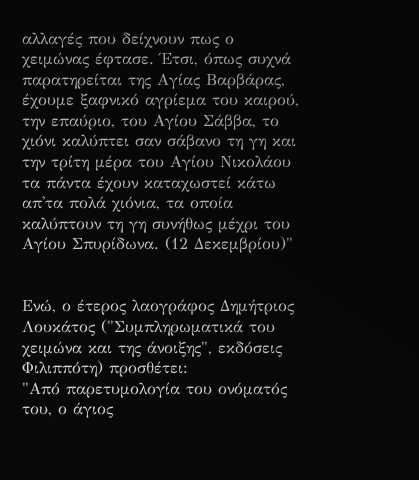αλλαγές που δείχνουν πως ο χειμώνας έφτασε. Έτσι, όπως συχνά παρατηρείται της Αγίας Βαρβάρας, έχουμε ξαφνικό αγρίεμα του καιρού, την επαύριο, του Αγίου Σάββα, το χιόνι καλύπτει σαν σάβανο τη γη και την τρίτη μέρα του Αγίου Νικολάου τα πάντα έχουν καταχωστεί κάτω απ'τα πολά χιόνια, τα οποία καλύπτουν τη γη συνήθως μέχρι του Αγίου Σπυρίδωνα. (12 Δεκεμβρίου)"


Ενώ, ο έτερος λαογράφος Δημήτριος Λουκάτος ("Συμπληρωματικά του χειμώνα και της άνοιξης", εκδόσεις Φιλιππότη) προσθέτει:
"Από παρετυμολογία του ονόματός του, ο άγιος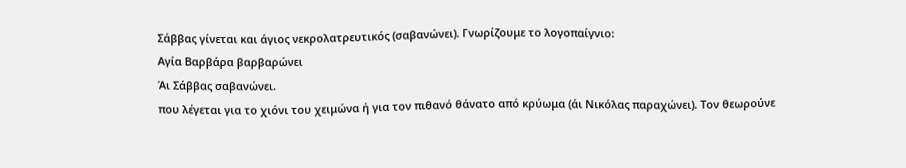Σάββας γίνεται και άγιος νεκρολατρευτικός (σαβανώνει). Γνωρίζουμε το λογοπαίγνιο:
Αγία Βαρβάρα βαρβαρώνει
Άι Σάββας σαβανώνει.
που λέγεται για το χιόνι του χειμώνα ή για τον πιθανό θάνατο από κρύωμα (άι Νικόλας παραχώνει). Τον θεωρούνε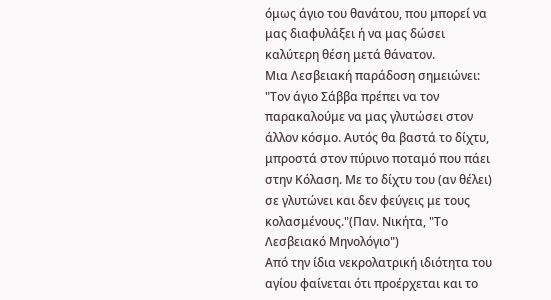όμως άγιο του θανάτου, που μπορεί να μας διαφυλάξει ή να μας δώσει καλύτερη θέση μετά θάνατον.
Μια Λεσβειακή παράδοση σημειώνει:
"Τον άγιο Σάββα πρέπει να τον παρακαλούμε να μας γλυτώσει στον άλλον κόσμο. Αυτός θα βαστά το δίχτυ, μπροστά στον πύρινο ποταμό που πάει στην Κόλαση. Με το δίχτυ του (αν θέλει) σε γλυτώνει και δεν φεύγεις με τους κολασμένους."(Παν. Νικήτα, "Το Λεσβειακό Μηνολόγιο")
Από την ίδια νεκρολατρική ιδιότητα του αγίου φαίνεται ότι προέρχεται και το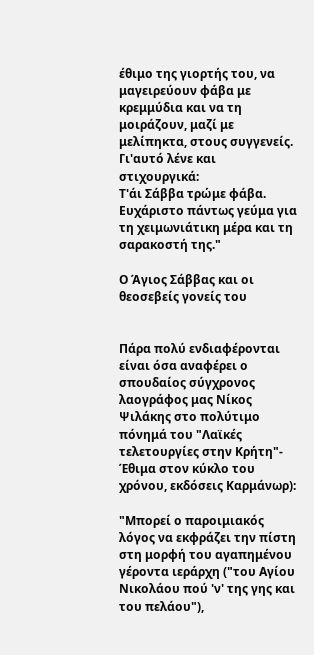έθιμο της γιορτής του, να μαγειρεύουν φάβα με κρεμμύδια και να τη μοιράζουν, μαζί με μελίπηκτα, στους συγγενείς. Γι'αυτό λένε και στιχουργικά:
Τ'άι Σάββα τρώμε φάβα.
Ευχάριστο πάντως γεύμα για τη χειμωνιάτικη μέρα και τη σαρακοστή της."

Ο Άγιος Σάββας και οι θεοσεβείς γονείς του


Πάρα πολύ ενδιαφέρονται είναι όσα αναφέρει ο σπουδαίος σύγχρονος λαογράφος μας Νίκος Ψιλάκης στο πολύτιμο πόνημά του "Λαϊκές τελετουργίες στην Κρήτη"- Έθιμα στον κύκλο του χρόνου, εκδόσεις Καρμάνωρ):

"Μπορεί ο παροιμιακός λόγος να εκφράζει την πίστη στη μορφή του αγαπημένου γέροντα ιεράρχη ("του Αγίου Νικολάου πού 'ν' της γης και του πελάου"),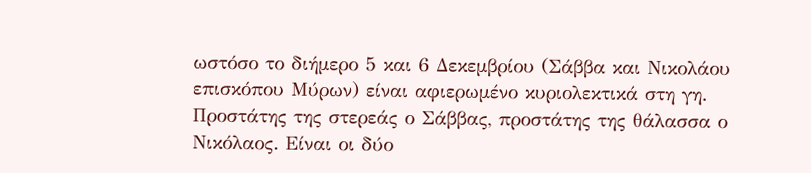ωστόσο το διήμερο 5 και 6 Δεκεμβρίου (Σάββα και Νικολάου επισκόπου Μύρων) είναι αφιερωμένο κυριολεκτικά στη γη. Προστάτης της στερεάς ο Σάββας, προστάτης της θάλασσα ο Νικόλαος. Είναι οι δύο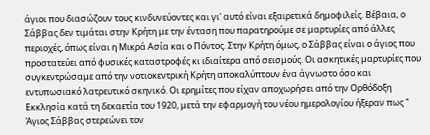άγιοι που διασώζουν τους κινδυνεύοντες και γι' αυτό είναι εξαιρετικά δημοφιλείς. Βέβαια, ο Σάββας δεν τιμάται στην Κρήτη με την ένταση που παρατηρούμε σε μαρτυρίες από άλλες περιοχές, όπως είναι η Μικρά Ασία και ο Πόντος. Στην Κρήτη όμως, ο Σάββας είναι ο άγιος που προστατεύει από φυσικές καταστροφές κι ιδιαίτερα από σεισμούς. Οι ασκητικές μαρτυρίες που συγκεντρώσαμε από την νοτιοκεντρική Κρήτη αποκαλύπτουν ένα άγνωστο όσο και εντυπωσιακό λατρευτικό σκηνικό. Οι ερημίτες που είχαν αποχωρήσει από την Ορθόδοξη Εκκλησία κατά τη δεκαετία του 1920, μετά την εφαρμογή του νέου ημερολογίου ήξεραν πως " Άγιος Σάββας στερεώνει τον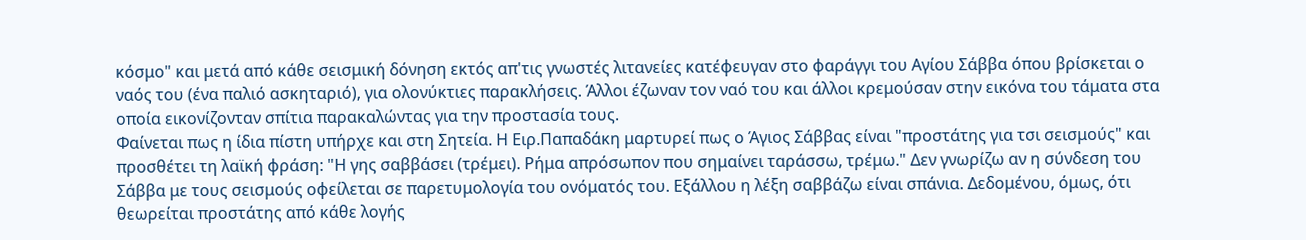κόσμο" και μετά από κάθε σεισμική δόνηση εκτός απ'τις γνωστές λιτανείες κατέφευγαν στο φαράγγι του Αγίου Σάββα όπου βρίσκεται ο ναός του (ένα παλιό ασκηταριό), για ολονύκτιες παρακλήσεις. Άλλοι έζωναν τον ναό του και άλλοι κρεμούσαν στην εικόνα του τάματα στα οποία εικονίζονταν σπίτια παρακαλώντας για την προστασία τους.
Φαίνεται πως η ίδια πίστη υπήρχε και στη Σητεία. Η Ειρ.Παπαδάκη μαρτυρεί πως ο Άγιος Σάββας είναι "προστάτης για τσι σεισμούς" και προσθέτει τη λαϊκή φράση: "Η γης σαββάσει (τρέμει). Ρήμα απρόσωπον που σημαίνει ταράσσω, τρέμω." Δεν γνωρίζω αν η σύνδεση του Σάββα με τους σεισμούς οφείλεται σε παρετυμολογία του ονόματός του. Εξάλλου η λέξη σαββάζω είναι σπάνια. Δεδομένου, όμως, ότι θεωρείται προστάτης από κάθε λογής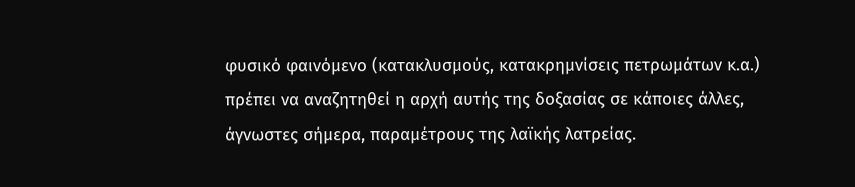φυσικό φαινόμενο (κατακλυσμούς, κατακρημνίσεις πετρωμάτων κ.α.) πρέπει να αναζητηθεί η αρχή αυτής της δοξασίας σε κάποιες άλλες, άγνωστες σήμερα, παραμέτρους της λαϊκής λατρείας.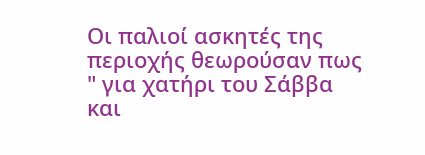Οι παλιοί ασκητές της περιοχής θεωρούσαν πως " για χατήρι του Σάββα και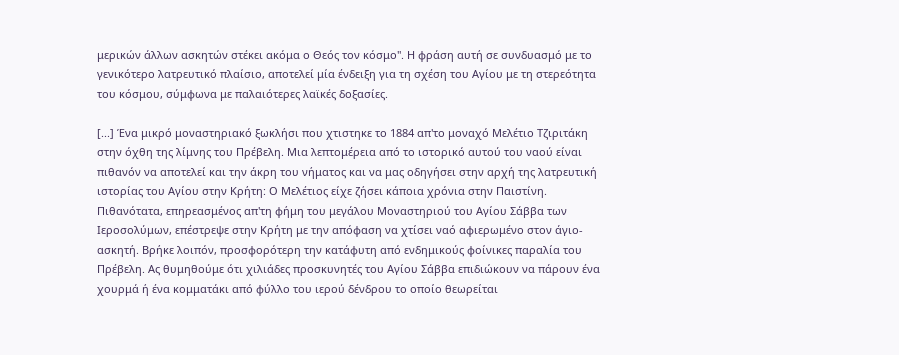μερικών άλλων ασκητών στέκει ακόμα ο Θεός τον κόσμο". Η φράση αυτή σε συνδυασμό με το γενικότερο λατρευτικό πλαίσιο, αποτελεί μία ένδειξη για τη σχέση του Αγίου με τη στερεότητα του κόσμου, σύμφωνα με παλαιότερες λαϊκές δοξασίες.

[...] Ένα μικρό μοναστηριακό ξωκλήσι που χτιστηκε το 1884 απ'το μοναχό Μελέτιο Τζιριτάκη στην όχθη της λίμνης του Πρέβελη. Μια λεπτομέρεια από το ιστορικό αυτού του ναού είναι πιθανόν να αποτελεί και την άκρη του νήματος και να μας οδηγήσει στην αρχή της λατρευτική ιστορίας του Αγίου στην Κρήτη: Ο Μελέτιος είχε ζήσει κάποια χρόνια στην Παιστίνη. Πιθανότατα, επηρεασμένος απ'τη φήμη του μεγάλου Μοναστηριού του Αγίου Σάββα των Ιεροσολύμων, επέστρεψε στην Κρήτη με την απόφαση να χτίσει ναό αφιερωμένο στον άγιο-ασκητή. Βρήκε λοιπόν, προσφορότερη την κατάφυτη από ενδημικούς φοίνικες παραλία του Πρέβελη. Ας θυμηθούμε ότι χιλιάδες προσκυνητές του Αγίου Σάββα επιδιώκουν να πάρουν ένα χουρμά ή ένα κομματάκι από φύλλο του ιερού δένδρου το οποίο θεωρείται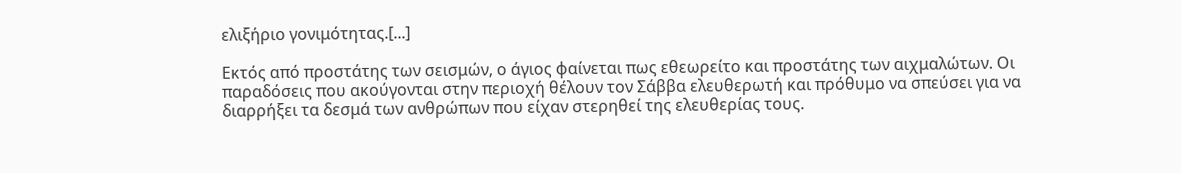ελιξήριο γονιμότητας.[...]

Εκτός από προστάτης των σεισμών, ο άγιος φαίνεται πως εθεωρείτο και προστάτης των αιχμαλώτων. Οι παραδόσεις που ακούγονται στην περιοχή θέλουν τον Σάββα ελευθερωτή και πρόθυμο να σπεύσει για να διαρρήξει τα δεσμά των ανθρώπων που είχαν στερηθεί της ελευθερίας τους.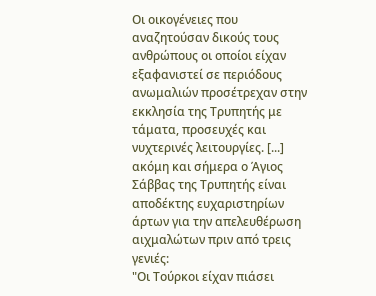Οι οικογένειες που αναζητούσαν δικούς τους ανθρώπους οι οποίοι είχαν εξαφανιστεί σε περιόδους ανωμαλιών προσέτρεχαν στην εκκλησία της Τρυπητής με τάματα, προσευχές και νυχτερινές λειτουργίες. [...] ακόμη και σήμερα ο Άγιος Σάββας της Τρυπητής είναι αποδέκτης ευχαριστηρίων άρτων για την απελευθέρωση αιχμαλώτων πριν από τρεις γενιές:
"Οι Τούρκοι είχαν πιάσει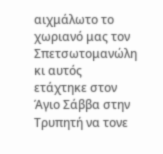αιχμάλωτο το χωριανό μας τον Σπετσωτομανώλη κι αυτός ετάχτηκε στον Άγιο Σάββα στην Τρυπητή να τονε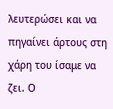λευτερώσει και να πηγαίνει άρτους στη χάρη του ίσαμε να ζει. Ο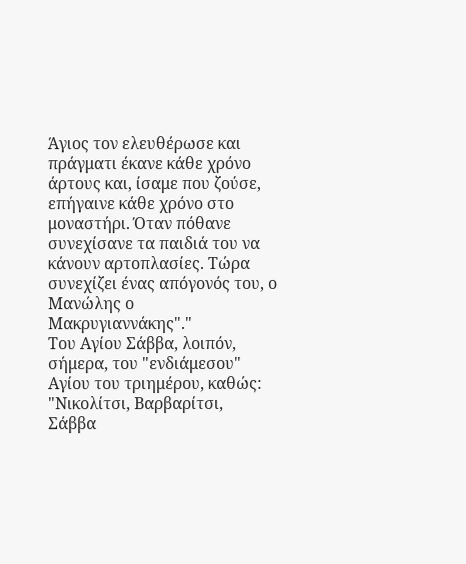Άγιος τον ελευθέρωσε και πράγματι έκανε κάθε χρόνο άρτους και, ίσαμε που ζούσε, επήγαινε κάθε χρόνο στο μοναστήρι. Όταν πόθανε συνεχίσανε τα παιδιά του να κάνουν αρτοπλασίες. Τώρα συνεχίζει ένας απόγονός του, ο Μανώλης ο Μακρυγιαννάκης"."
Του Αγίου Σάββα, λοιπόν, σήμερα, του "ενδιάμεσου" Αγίου του τριημέρου, καθώς:
"Νικολίτσι, Βαρβαρίτσι,
Σάββα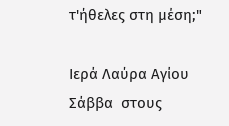τ'ήθελες στη μέση;"

Ιερά Λαύρα Αγίου Σάββα  στους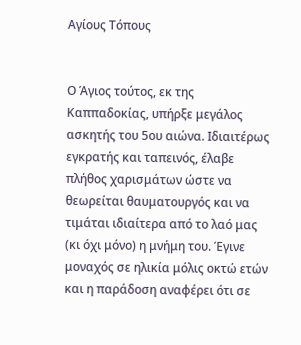Αγίους Τόπους


Ο Άγιος τούτος, εκ της Καππαδοκίας, υπήρξε μεγάλος ασκητής του 5ου αιώνα. Ιδιαιτέρως εγκρατής και ταπεινός, έλαβε πλήθος χαρισμάτων ώστε να θεωρείται θαυματουργός και να τιμάται ιδιαίτερα από το λαό μας (κι όχι μόνο) η μνήμη του. Έγινε μοναχός σε ηλικία μόλις οκτώ ετών και η παράδοση αναφέρει ότι σε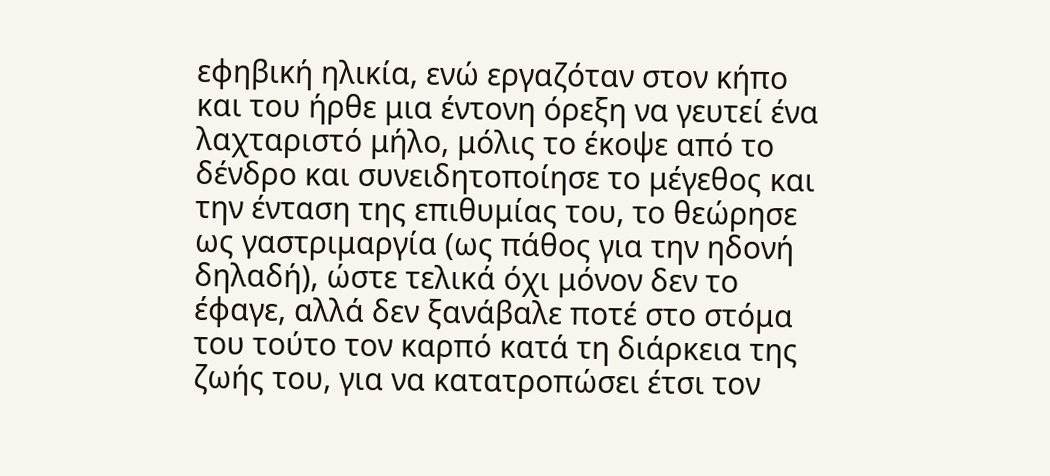εφηβική ηλικία, ενώ εργαζόταν στον κήπο και του ήρθε μια έντονη όρεξη να γευτεί ένα λαχταριστό μήλο, μόλις το έκοψε από το δένδρο και συνειδητοποίησε το μέγεθος και την ένταση της επιθυμίας του, το θεώρησε ως γαστριμαργία (ως πάθος για την ηδονή δηλαδή), ώστε τελικά όχι μόνον δεν το έφαγε, αλλά δεν ξανάβαλε ποτέ στο στόμα του τούτο τον καρπό κατά τη διάρκεια της ζωής του, για να κατατροπώσει έτσι τον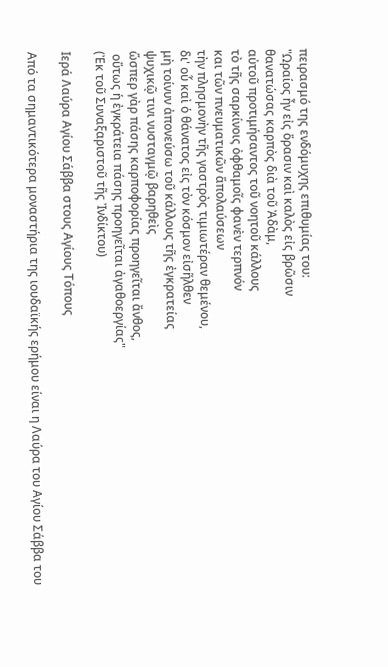πειρασμό της ενδόμυχης επιθυμίας του:
"Ωραίος ἦν εἰς ὅρασιν καὶ καλὸς εἰς βρῶσιν
θανατώσας καρπὸς διὰ τοῦ Ἀδὰμ,
αὐτοῦ προτιμήσαντος τοῦ νοητοῦ κάλλους
τὸ τῆς σαρκίνοις ὀφθαμοῖς φανὲν τερπνόν
και τῶν πνευματικῶν ἅπολαύσεων
τὴν πλησμονὴν τῆς γαστρὸς τιμιωτέραν θεμένου,
δι' οὗ καὶ ὁ θάνατος εἰς τὸν κόσμον εἰσῆλθεν
μὴ τοίνυν ἀπονεύσω τοῦ κάλλους τῆς ἐγκρατείας
ψυχικῷ τινι νυσταγμῷ βαρηθεὶς
ὥσπερ γὰρ πάσης καρποφορίας προηγεῖται ἄνθος,
 οὕτως ἡ ἐγκράτεια πάσης προηγεῖται ἀγαθοεργίας"
(Ἐκ τοῦ Συναξαριστοῦ τῆς Ἰνδίκτου)

Ιερά Λαύρα Αγίου Σάββα στους Αγίους Τόπους

Από τα σημαντικότερα μοναστήρια της ιουδαϊκής ερήμου είναι η Λαύρα του Αγίου Σάββα του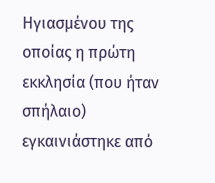Ηγιασμένου της οποίας η πρώτη εκκλησία (που ήταν σπήλαιο) εγκαινιάστηκε από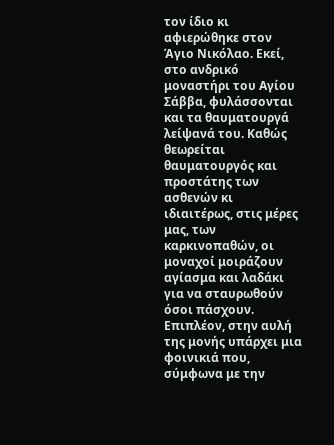τον ίδιο κι αφιερώθηκε στον Άγιο Νικόλαο. Εκεί, στο ανδρικό μοναστήρι του Αγίου Σάββα, φυλάσσονται και τα θαυματουργά λείψανά του. Καθώς θεωρείται θαυματουργός και προστάτης των ασθενών κι ιδιαιτέρως, στις μέρες μας, των καρκινοπαθών, οι μοναχοί μοιράζουν αγίασμα και λαδάκι για να σταυρωθούν όσοι πάσχουν. Επιπλέον, στην αυλή της μονής υπάρχει μια φοινικιά που, σύμφωνα με την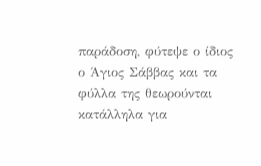παράδοση, φύτεψε ο ίδιος ο Άγιος Σάββας και τα φύλλα της θεωρούνται κατάλληλα για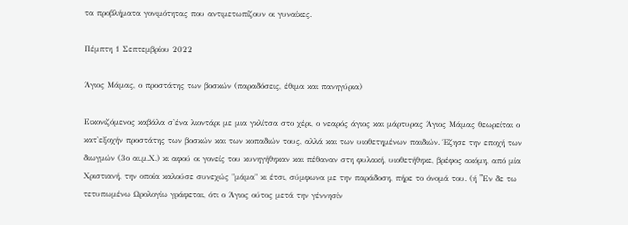τα προβλήματα γονιμότητας που αντιμετωπίζουν οι γυναίκες.

Πέμπτη 1 Σεπτεμβρίου 2022

Άγιος Μάμας, ο προστάτης των βοσκών (παραδόσεις, έθιμα και πανηγύρια)

Εικονιζόμενος καβάλα σ'ένα λιοντάρι με μια γκλίτσα στο χέρι, ο νεαρός άγιος και μάρτυρας Άγιος Μάμας θεωρείται ο κατ'εξοχήν προστάτης των βοσκών και των κοπαδιών τους, αλλά και των υιοθετημένων παιδιών. Έζησε την εποχή των διωγμών (3ο αι.μ.Χ.) κι αφού οι γονείς του κυνηγήθηκαν και πέθαναν στη φυλακή, υιοθετήθηκε, βρέφος ακόμη, από μία Χριστιανή, την οποία καλούσε συνεχώς "μάμα" κι έτσι, σύμφωνα με την παράδοση, πήρε το όνομά του. (ή "Eν δε τω τετυπωμένω Ωρολογίω γράφεται, ότι ο Άγιος ούτος μετά την γέννησίν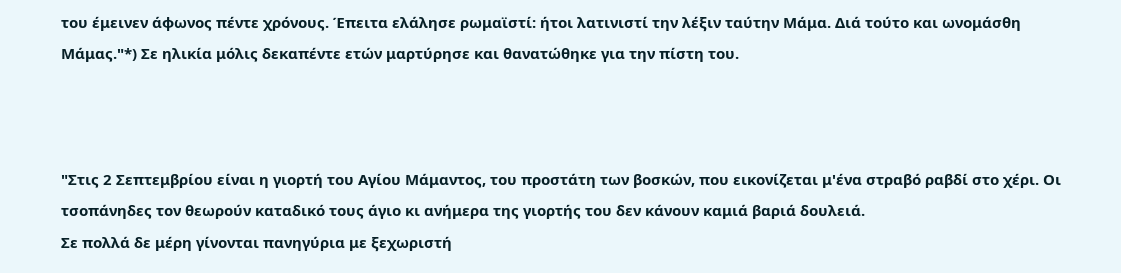του έμεινεν άφωνος πέντε χρόνους. Έπειτα ελάλησε ρωμαϊστί: ήτοι λατινιστί την λέξιν ταύτην Mάμα. Διά τούτο και ωνομάσθη Mάμας."*) Σε ηλικία μόλις δεκαπέντε ετών μαρτύρησε και θανατώθηκε για την πίστη του.



"Στις 2 Σεπτεμβρίου είναι η γιορτή του Αγίου Μάμαντος, του προστάτη των βοσκών, που εικονίζεται μ'ένα στραβό ραβδί στο χέρι. Οι τσοπάνηδες τον θεωρούν καταδικό τους άγιο κι ανήμερα της γιορτής του δεν κάνουν καμιά βαριά δουλειά.
Σε πολλά δε μέρη γίνονται πανηγύρια με ξεχωριστή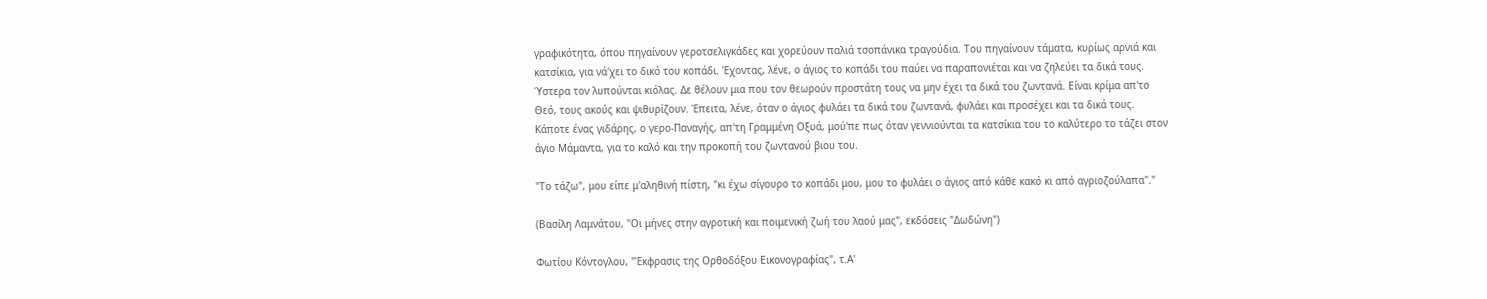γραφικότητα, όπου πηγαίνουν γεροτσελιγκάδες και χορεύουν παλιά τσοπάνικα τραγούδια. Του πηγαίνουν τάματα, κυρίως αρνιά και κατσίκια, για νά'χει το δικό του κοπάδι. Έχοντας, λένε, ο άγιος το κοπάδι του παύει να παραπονιέται και να ζηλεύει τα δικά τους. Ύστερα τον λυπούνται κιόλας. Δε θέλουν μια που τον θεωρούν προστάτη τους να μην έχει τα δικά του ζωντανά. Είναι κρίμα απ'το Θεό, τους ακούς και ψιθυρίζουν. Έπειτα, λένε, όταν ο άγιος φυλάει τα δικά του ζωντανά, φυλάει και προσέχει και τα δικά τους.
Κάποτε ένας γιδάρης, ο γερο-Παναγής, απ'τη Γραμμένη Οξυά, μού'πε πως όταν γεννιούνται τα κατσίκια του το καλύτερο το τάζει στον άγιο Μάμαντα, για το καλό και την προκοπή του ζωντανού βιου του.

"Το τάζω", μου είπε μ'αληθινή πίστη, "κι έχω σίγουρο το κοπάδι μου, μου το φυλάει ο άγιος από κάθε κακό κι από αγριοζούλαπα"."

(Βασίλη Λαμνάτου, "Οι μήνες στην αγροτική και ποιμενική ζωή του λαού μας", εκδόσεις "Δωδώνη")

Φωτίου Κόντογλου, "Έκφρασις της Ορθοδόξου Εικονογραφίας", τ.Α'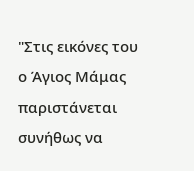"Στις εικόνες του ο Άγιος Μάμας παριστάνεται συνήθως να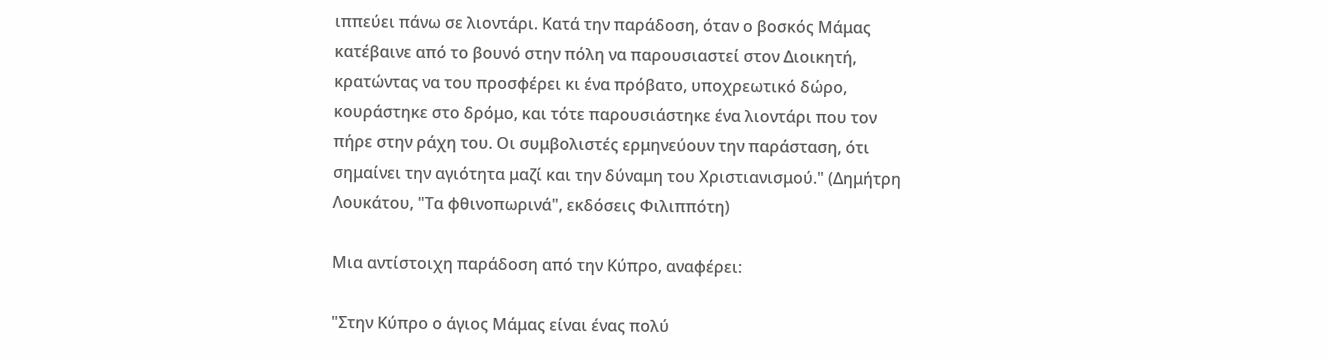ιππεύει πάνω σε λιοντάρι. Κατά την παράδοση, όταν ο βοσκός Μάμας κατέβαινε από το βουνό στην πόλη να παρουσιαστεί στον Διοικητή, κρατώντας να του προσφέρει κι ένα πρόβατο, υποχρεωτικό δώρο, κουράστηκε στο δρόμο, και τότε παρουσιάστηκε ένα λιοντάρι που τον πήρε στην ράχη του. Οι συμβολιστές ερμηνεύουν την παράσταση, ότι σημαίνει την αγιότητα μαζί και την δύναμη του Χριστιανισμού." (Δημήτρη Λουκάτου, "Τα φθινοπωρινά", εκδόσεις Φιλιππότη)

Μια αντίστοιχη παράδοση από την Κύπρο, αναφέρει:

"Στην Κύπρο ο άγιος Μάμας είναι ένας πολύ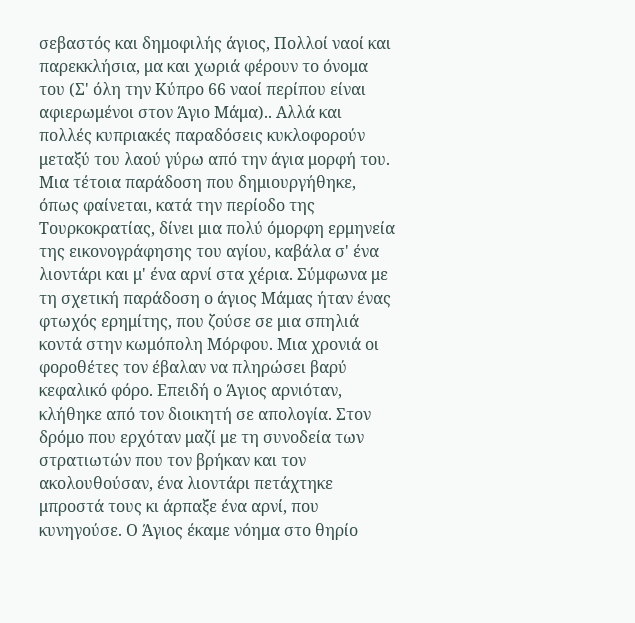σεβαστός και δημοφιλής άγιος, Πολλοί ναοί και παρεκκλήσια, μα και χωριά φέρουν το όνομα του (Σ' όλη την Κύπρο 66 ναοί περίπου είναι αφιερωμένοι στον Άγιο Μάμα).. Αλλά και πολλές κυπριακές παραδόσεις κυκλοφορούν μεταξύ του λαού γύρω από την άγια μορφή του. Μια τέτοια παράδοση που δημιουργήθηκε, όπως φαίνεται, κατά την περίοδο της Τουρκοκρατίας, δίνει μια πολύ όμορφη ερμηνεία της εικονογράφησης του αγίου, καβάλα σ' ένα λιοντάρι και μ' ένα αρνί στα χέρια. Σύμφωνα με τη σχετική παράδοση ο άγιος Μάμας ήταν ένας φτωχός ερημίτης, που ζούσε σε μια σπηλιά κοντά στην κωμόπολη Μόρφου. Μια χρονιά οι φοροθέτες τον έβαλαν να πληρώσει βαρύ κεφαλικό φόρο. Επειδή ο Άγιος αρνιόταν, κλήθηκε από τον διοικητή σε απολογία. Στον δρόμο που ερχόταν μαζί με τη συνοδεία των στρατιωτών που τον βρήκαν και τον ακολουθούσαν, ένα λιοντάρι πετάχτηκε μπροστά τους κι άρπαξε ένα αρνί, που κυνηγούσε. Ο Άγιος έκαμε νόημα στο θηρίο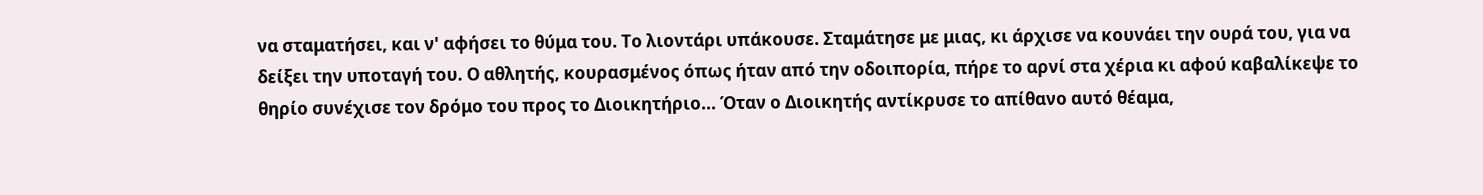να σταματήσει, και ν' αφήσει το θύμα του. Το λιοντάρι υπάκουσε. Σταμάτησε με μιας, κι άρχισε να κουνάει την ουρά του, για να δείξει την υποταγή του. Ο αθλητής, κουρασμένος όπως ήταν από την οδοιπορία, πήρε το αρνί στα χέρια κι αφού καβαλίκεψε το θηρίο συνέχισε τον δρόμο του προς το Διοικητήριο... Όταν ο Διοικητής αντίκρυσε το απίθανο αυτό θέαμα,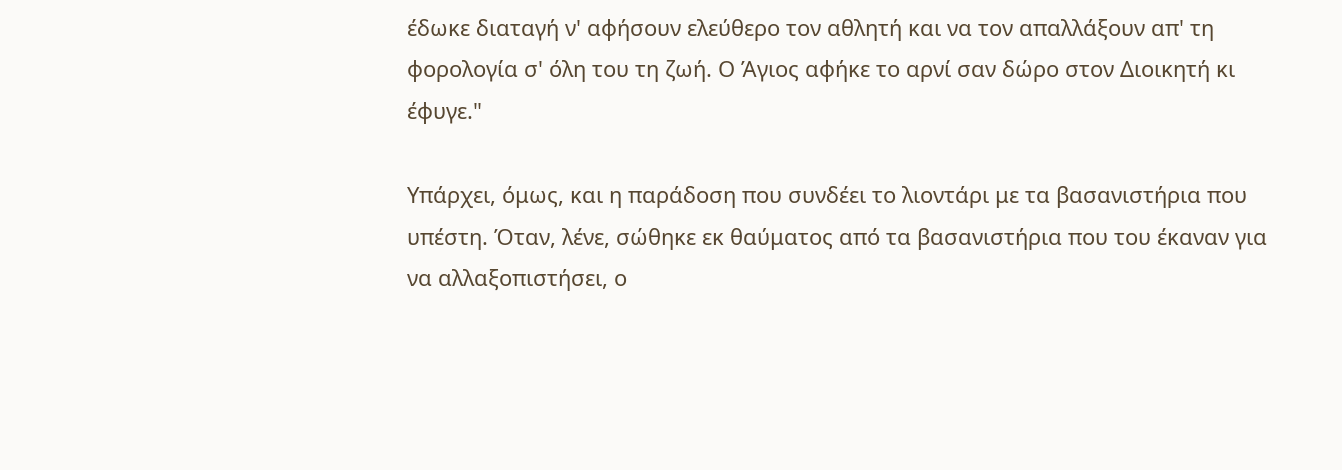έδωκε διαταγή ν' αφήσουν ελεύθερο τον αθλητή και να τον απαλλάξουν απ' τη φορολογία σ' όλη του τη ζωή. Ο Άγιος αφήκε το αρνί σαν δώρο στον Διοικητή κι έφυγε."

Υπάρχει, όμως, και η παράδοση που συνδέει το λιοντάρι με τα βασανιστήρια που υπέστη. Όταν, λένε, σώθηκε εκ θαύματος από τα βασανιστήρια που του έκαναν για να αλλαξοπιστήσει, ο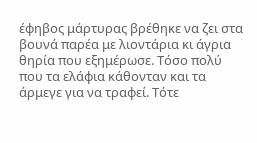έφηβος μάρτυρας βρέθηκε να ζει στα βουνά παρέα με λιοντάρια κι άγρια θηρία που εξημέρωσε. Τόσο πολύ που τα ελάφια κάθονταν και τα άρμεγε για να τραφεί. Τότε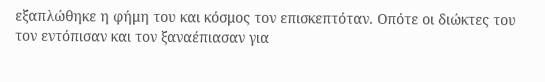εξαπλώθηκε η φήμη του και κόσμος τον επισκεπτόταν. Οπότε οι διώκτες του τον εντόπισαν και τον ξαναέπιασαν για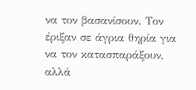να τον βασανίσουν. Τον έριξαν σε άγρια θηρία για να τον κατασπαράξουν, αλλά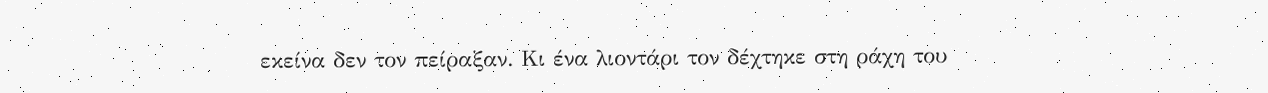εκείνα δεν τον πείραξαν. Κι ένα λιοντάρι τον δέχτηκε στη ράχη του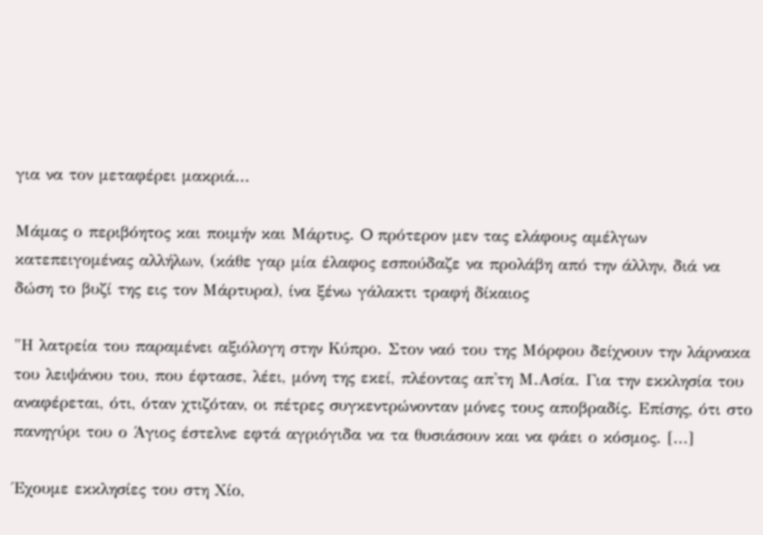για να τον μεταφέρει μακριά...

Mάμας ο περιβόητος και ποιμήν και Mάρτυς. O πρότερον μεν τας ελάφους αμέλγων κατεπειγομένας αλλήλων, (κάθε γαρ μία έλαφος εσπούδαζε να προλάβη από την άλλην, διά να δώση το βυζί της εις τον Mάρτυρα), ίνα ξένω γάλακτι τραφή δίκαιος

"Η λατρεία του παραμένει αξιόλογη στην Κύπρο. Στον ναό του της Μόρφου δείχνουν την λάρνακα του λειψάνου του, που έφτασε, λέει, μόνη της εκεί, πλέοντας απ'τη Μ.Ασία. Για την εκκλησία του αναφέρεται, ότι, όταν χτιζόταν, οι πέτρες συγκεντρώνονταν μόνες τους αποβραδίς. Επίσης, ότι στο πανηγύρι του ο Άγιος έστελνε εφτά αγριόγιδα να τα θυσιάσουν και να φάει ο κόσμος. [...]

Έχουμε εκκλησίες του στη Χίο,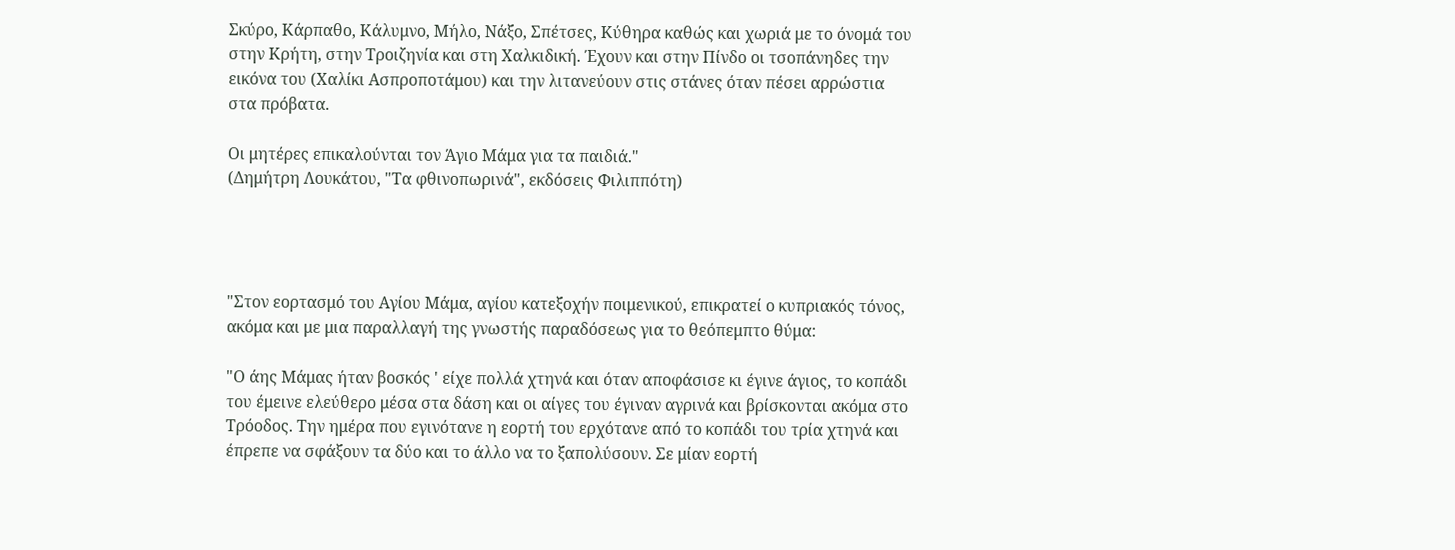Σκύρο, Κάρπαθο, Κάλυμνο, Μήλο, Νάξο, Σπέτσες, Κύθηρα καθώς και χωριά με το όνομά του στην Κρήτη, στην Τροιζηνία και στη Χαλκιδική. Έχουν και στην Πίνδο οι τσοπάνηδες την εικόνα του (Χαλίκι Ασπροποτάμου) και την λιτανεύουν στις στάνες όταν πέσει αρρώστια στα πρόβατα.

Οι μητέρες επικαλούνται τον Άγιο Μάμα για τα παιδιά."
(Δημήτρη Λουκάτου, "Τα φθινοπωρινά", εκδόσεις Φιλιππότη)




"Στον εορτασμό του Αγίου Μάμα, αγίου κατεξοχήν ποιμενικού, επικρατεί ο κυπριακός τόνος, ακόμα και με μια παραλλαγή της γνωστής παραδόσεως για το θεόπεμπτο θύμα:

"Ο άης Μάμας ήταν βοσκός ' είχε πολλά χτηνά και όταν αποφάσισε κι έγινε άγιος, το κοπάδι του έμεινε ελεύθερο μέσα στα δάση και οι αίγες του έγιναν αγρινά και βρίσκονται ακόμα στο Τρόοδος. Την ημέρα που εγινότανε η εορτή του ερχότανε από το κοπάδι του τρία χτηνά και έπρεπε να σφάξουν τα δύο και το άλλο να το ξαπολύσουν. Σε μίαν εορτή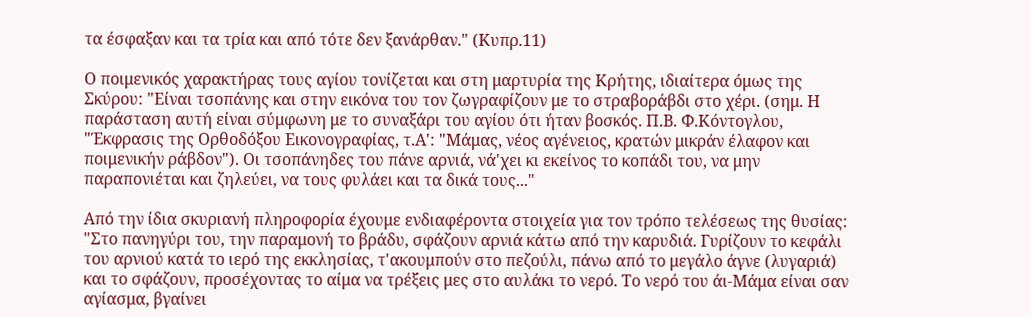τα έσφαξαν και τα τρία και από τότε δεν ξανάρθαν." (Κυπρ.11)

Ο ποιμενικός χαρακτήρας τους αγίου τονίζεται και στη μαρτυρία της Κρήτης, ιδιαίτερα όμως της Σκύρου: "Είναι τσοπάνης και στην εικόνα του τον ζωγραφίζουν με το στραβοράβδι στο χέρι. (σημ. Η παράσταση αυτή είναι σύμφωνη με το συναξάρι του αγίου ότι ήταν βοσκός. Π.Β. Φ.Κόντογλου, "Έκφρασις της Ορθοδόξου Εικονογραφίας, τ.Α': "Μάμας, νέος αγένειος, κρατών μικράν έλαφον και ποιμενικήν ράβδον"). Οι τσοπάνηδες του πάνε αρνιά, νά'χει κι εκείνος το κοπάδι του, να μην παραπονιέται και ζηλεύει, να τους φυλάει και τα δικά τους..."

Από την ίδια σκυριανή πληροφορία έχουμε ενδιαφέροντα στοιχεία για τον τρόπο τελέσεως της θυσίας: "Στο πανηγύρι του, την παραμονή το βράδυ, σφάζουν αρνιά κάτω από την καρυδιά. Γυρίζουν το κεφάλι του αρνιού κατά το ιερό της εκκλησίας, τ'ακουμπούν στο πεζούλι, πάνω από το μεγάλο άγνε (λυγαριά) και το σφάζουν, προσέχοντας το αίμα να τρέξεις μες στο αυλάκι το νερό. Το νερό του άι-Μάμα είναι σαν αγίασμα, βγαίνει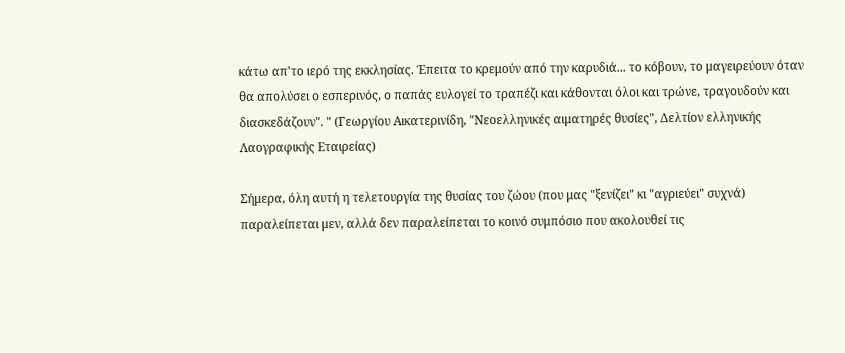κάτω απ'το ιερό της εκκλησίας. Έπειτα το κρεμούν από την καρυδιά... το κόβουν, το μαγειρεύουν όταν θα απολύσει ο εσπερινός, ο παπάς ευλογεί το τραπέζι και κάθονται όλοι και τρώνε, τραγουδούν και διασκεδάζουν". " (Γεωργίου Αικατερινίδη, "Νεοελληνικές αιματηρές θυσίες", Δελτίον ελληνικής Λαογραφικής Εταιρείας)

Σήμερα, όλη αυτή η τελετουργία της θυσίας του ζώου (που μας "ξενίζει" κι "αγριεύει" συχνά) παραλείπεται μεν, αλλά δεν παραλείπεται το κοινό συμπόσιο που ακολουθεί τις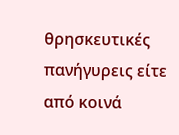θρησκευτικές πανήγυρεις είτε από κοινά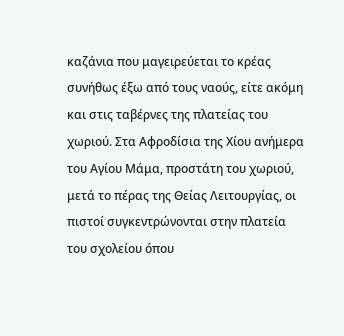καζάνια που μαγειρεύεται το κρέας συνήθως έξω από τους ναούς, είτε ακόμη και στις ταβέρνες της πλατείας του χωριού. Στα Αφροδίσια της Χίου ανήμερα του Αγίου Μάμα, προστάτη του χωριού, μετά το πέρας της Θείας Λειτουργίας, οι πιστοί συγκεντρώνονται στην πλατεία του σχολείου όπου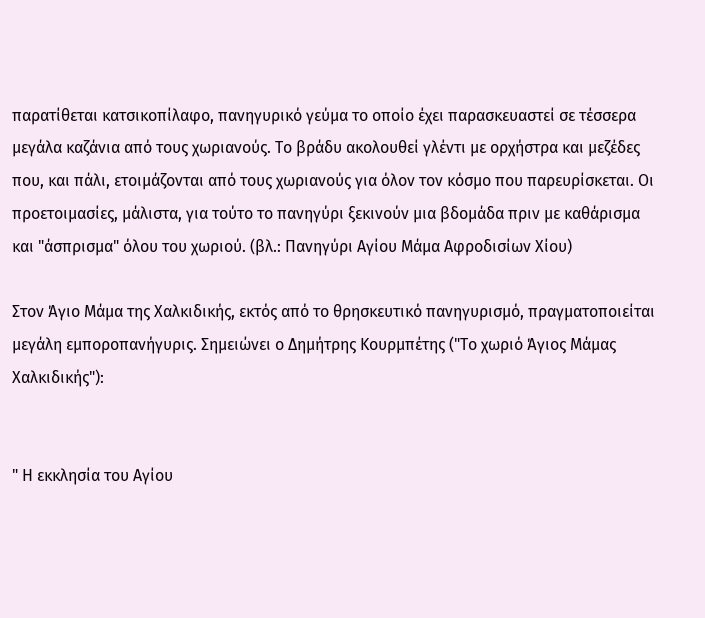παρατίθεται κατσικοπίλαφο, πανηγυρικό γεύμα το οποίο έχει παρασκευαστεί σε τέσσερα μεγάλα καζάνια από τους χωριανούς. Το βράδυ ακολουθεί γλέντι με ορχήστρα και μεζέδες που, και πάλι, ετοιμάζονται από τους χωριανούς για όλον τον κόσμο που παρευρίσκεται. Οι προετοιμασίες, μάλιστα, για τούτο το πανηγύρι ξεκινούν μια βδομάδα πριν με καθάρισμα και "άσπρισμα" όλου του χωριού. (βλ.: Πανηγύρι Αγίου Μάμα Αφροδισίων Χίου)

Στον Άγιο Μάμα της Χαλκιδικής, εκτός από το θρησκευτικό πανηγυρισμό, πραγματοποιείται μεγάλη εμποροπανήγυρις. Σημειώνει ο Δημήτρης Κουρμπέτης ("Το χωριό Άγιος Μάμας Χαλκιδικής"):


" Η εκκλησία του Αγίου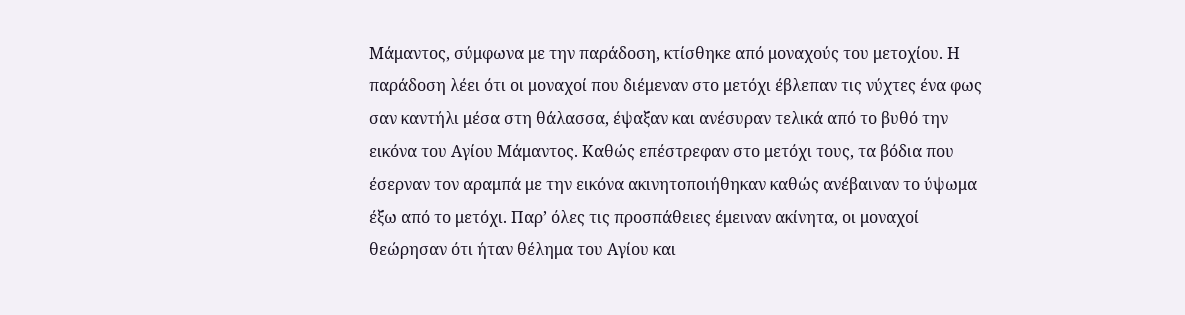Μάμαντος, σύμφωνα με την παράδοση, κτίσθηκε από μοναχούς του μετοχίου. Η παράδοση λέει ότι οι μοναχοί που διέμεναν στο μετόχι έβλεπαν τις νύχτες ένα φως σαν καντήλι μέσα στη θάλασσα, έψαξαν και ανέσυραν τελικά από το βυθό την εικόνα του Αγίου Μάμαντος. Καθώς επέστρεφαν στο μετόχι τους, τα βόδια που έσερναν τον αραμπά με την εικόνα ακινητοποιήθηκαν καθώς ανέβαιναν το ύψωμα έξω από το μετόχι. Παρ’ όλες τις προσπάθειες έμειναν ακίνητα, οι μοναχοί θεώρησαν ότι ήταν θέλημα του Αγίου και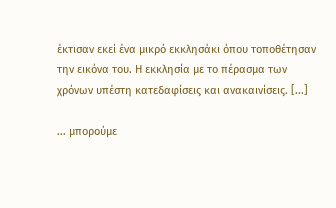έκτισαν εκεί ένα μικρό εκκλησάκι όπου τοποθέτησαν την εικόνα του. Η εκκλησία με το πέρασμα των χρόνων υπέστη κατεδαφίσεις και ανακαινίσεις. [...]

... μπορούμε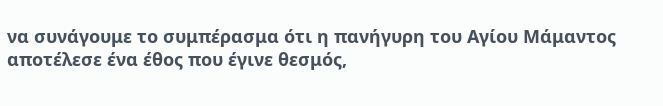να συνάγουμε το συμπέρασμα ότι η πανήγυρη του Αγίου Μάμαντος αποτέλεσε ένα έθος που έγινε θεσμός,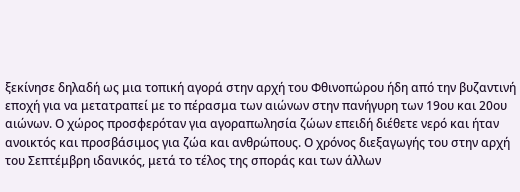ξεκίνησε δηλαδή ως μια τοπική αγορά στην αρχή του Φθινοπώρου ήδη από την βυζαντινή εποχή για να μετατραπεί με το πέρασμα των αιώνων στην πανήγυρη των 19ου και 20ου αιώνων. Ο χώρος προσφερόταν για αγοραπωλησία ζώων επειδή διέθετε νερό και ήταν ανοικτός και προσβάσιμος για ζώα και ανθρώπους. Ο χρόνος διεξαγωγής του στην αρχή του Σεπτέμβρη ιδανικός, μετά το τέλος της σποράς και των άλλων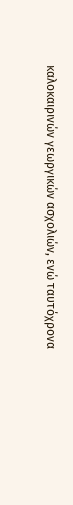καλοκαιρινών γεωργικών ασχολιών, ενώ ταυτόχρονα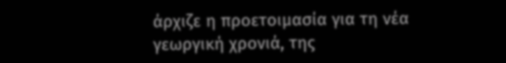άρχιζε η προετοιμασία για τη νέα γεωργική χρονιά, της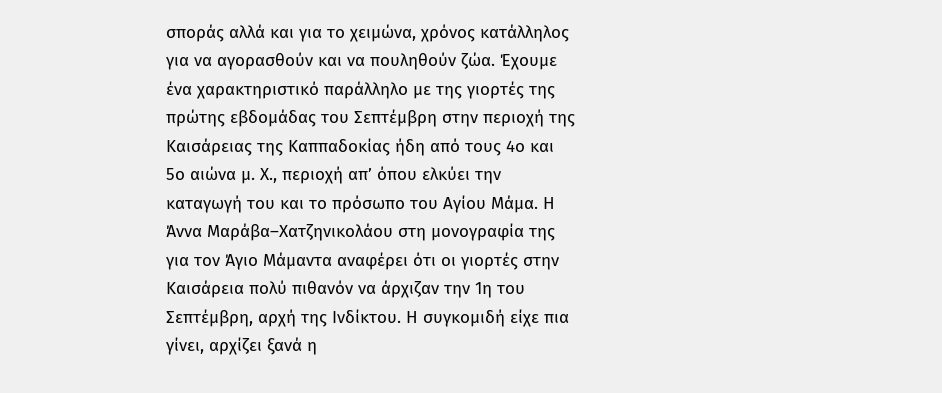σποράς αλλά και για το χειμώνα, χρόνος κατάλληλος για να αγορασθούν και να πουληθούν ζώα. Έχουμε ένα χαρακτηριστικό παράλληλο με της γιορτές της πρώτης εβδομάδας του Σεπτέμβρη στην περιοχή της Καισάρειας της Καππαδοκίας ήδη από τους 4ο και 5ο αιώνα μ. Χ., περιοχή απ’ όπου ελκύει την καταγωγή του και το πρόσωπο του Αγίου Μάμα. Η Άννα Μαράβα–Χατζηνικολάου στη μονογραφία της για τον Άγιο Μάμαντα αναφέρει ότι οι γιορτές στην Καισάρεια πολύ πιθανόν να άρχιζαν την 1η του Σεπτέμβρη, αρχή της Ινδίκτου. Η συγκομιδή είχε πια γίνει, αρχίζει ξανά η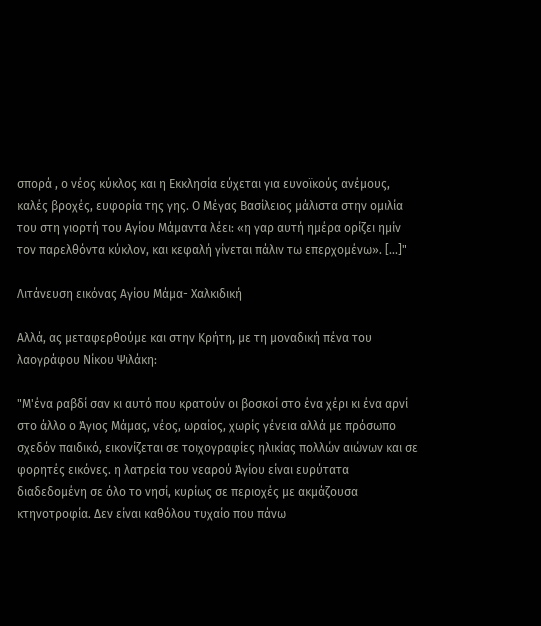σπορά , ο νέος κύκλος και η Εκκλησία εύχεται για ευνοϊκούς ανέμους, καλές βροχές, ευφορία της γης. Ο Μέγας Βασίλειος μάλιστα στην ομιλία του στη γιορτή του Αγίου Μάμαντα λέει: «η γαρ αυτή ημέρα ορίζει ημίν τον παρελθόντα κύκλον, και κεφαλή γίνεται πάλιν τω επερχομένω». [...]"

Λιτάνευση εικόνας Αγίου Μάμα- Χαλκιδική

Αλλά, ας μεταφερθούμε και στην Κρήτη, με τη μοναδική πένα του λαογράφου Νίκου Ψιλάκη:

"Μ'ένα ραβδί σαν κι αυτό που κρατούν οι βοσκοί στο ένα χέρι κι ένα αρνί στο άλλο ο Άγιος Μάμας, νέος, ωραίος, χωρίς γένεια αλλά με πρόσωπο σχεδόν παιδικό, εικονίζεται σε τοιχογραφίες ηλικίας πολλών αιώνων και σε φορητές εικόνες. η λατρεία του νεαρού Άγίου είναι ευρύτατα διαδεδομένη σε όλο το νησί, κυρίως σε περιοχές με ακμάζουσα κτηνοτροφία. Δεν είναι καθόλου τυχαίο που πάνω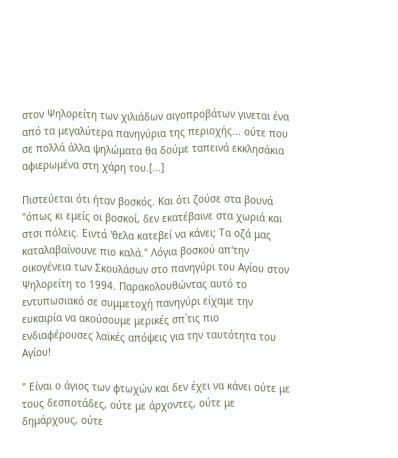στον Ψηλορείτη των χιλιάδων αιγοπροβάτων γινεται ένα από τα μεγαλύτερα πανηγύρια της περιοχής... ούτε που σε πολλά άλλα ψηλώματα θα δούμε ταπεινά εκκλησάκια αφιερωμένα στη χάρη του.[...]

Πιστεύεται ότι ήταν βοσκός. Και ότι ζούσε στα βουνά "όπως κι εμείς οι βοσκοί, δεν εκατέβαινε στα χωριά και στσι πόλεις. Ειντά 'θελα κατεβεί να κάνει; Τα οζά μας καταλαβαίνουνε πιο καλά." Λόγια βοσκού απ'την οικογένεια των Σκουλάσων στο πανηγύρι του Αγίου στον Ψηλορείτη το 1994. Παρακολουθώντας αυτό το εντυπωσιακό σε συμμετοχή πανηγύρι είχαμε την ευκαιρία να ακούσουμε μερικές σπ΄τις πιο ενδιαφέρουσες λαϊκές απόψεις για την ταυτότητα του Αγίου!

" Είναι ο άγιος των φτωχών και δεν έχει να κάνει ούτε με τους δεσποτάδες, ούτε με άρχοντες, ούτε με δημάρχους, ούτε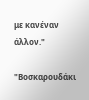με κανέναν άλλον."

"Βοσκαρουδάκι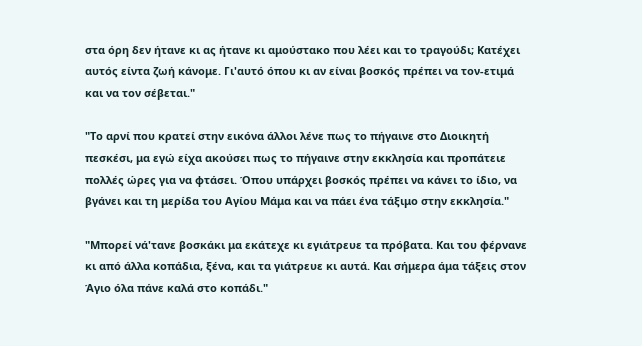στα όρη δεν ήτανε κι ας ήτανε κι αμούστακο που λέει και το τραγούδι; Κατέχει αυτός είντα ζωή κάνομε. Γι'αυτό όπου κι αν είναι βοσκός πρέπει να τον-ετιμά και να τον σέβεται."

"Το αρνί που κρατεί στην εικόνα άλλοι λένε πως το πήγαινε στο Διοικητή πεσκέσι, μα εγώ είχα ακούσει πως το πήγαινε στην εκκλησία και προπάτειε πολλές ώρες για να φτάσει. Όπου υπάρχει βοσκός πρέπει να κάνει το ίδιο, να βγάνει και τη μερίδα του Αγίου Μάμα και να πάει ένα τάξιμο στην εκκλησία."

"Μπορεί νά'τανε βοσκάκι μα εκάτεχε κι εγιάτρευε τα πρόβατα. Και του φέρνανε κι από άλλα κοπάδια, ξένα, και τα γιάτρευε κι αυτά. Και σήμερα άμα τάξεις στον Άγιο όλα πάνε καλά στο κοπάδι."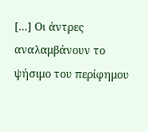[...] Οι άντρες αναλαμβάνουν το ψήσιμο του περίφημου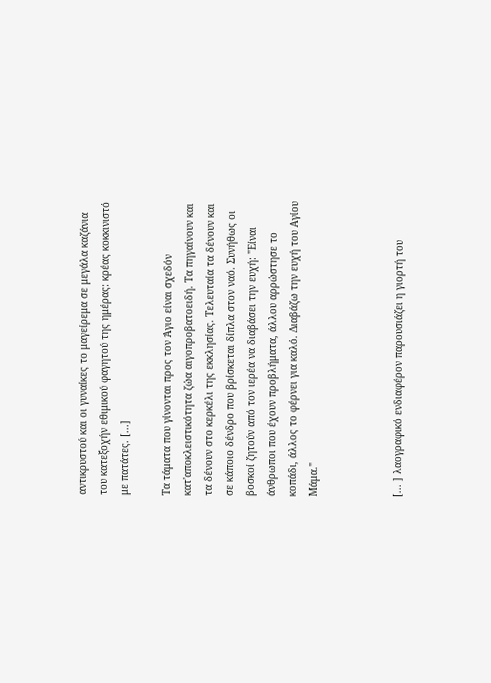αντικρυστού και οι γυναίκες το μαγείρεμα σε μεγάλα καζάνια του κατεξοχήν εθιμικού φαγητού της ημέρας: κρέας κοκκινιστό με πατάτες. [...]

Τα τάματα που γίνονται προς τον Άγιο είναι σχεδόν κατ'αποκλειστικότητα ζώα αιγοπροβατοειδή. Τα πηγαίνουν και τα δένουν στο κερκέλι της εκκλησίας. Τελευταία τα δένουν και σε κάποιο δένδρο που βρίσκεται δίπλα στον ναό. Συνήθως οι βοσκοί ζητούν από τον ιερέα να διαβάσει την ευχή: "Είναι άνθρωποι που έχουν προβλήματα, άλλου αρρώστησε το κοπάδι, άλλος το φέρνει για καλό. Διαβάζω την ευχή του Αγίου Μάμα."



[... ] λαογραφικό ενδιαφέρον παρουσιάζει η γιορτή του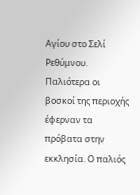Αγίου στο Σελί Ρεθύμνου. Παλιότερα οι βοσκοί της περιοχής έφερναν τα πρόβατα στην εκκλησία. Ο παλιός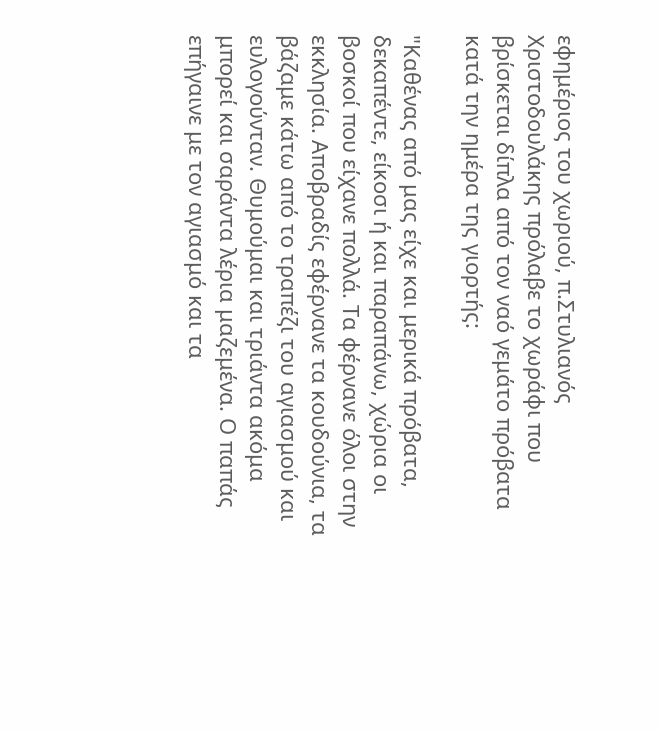εφημέριος του χωριού, π.Στυλιανός Χριστοδουλάκης πρόλαβε το χωράφι που βρίσκεται δίπλα από τον ναό γεμάτο πρόβατα κατά την ημέρα της γιορτής:

"Καθένας από μας είχε και μερικά πρόβατα, δεκαπέντε, είκοσι ή και παραπάνω, χώρια οι βοσκοί που είχανε πολλά. Τα φέρνανε όλοι στην εκκλησία. Αποβραδίς εφέρνανε τα κουδούνια, τα βάζαμε κάτω από το τραπέζι του αγιασμού και ευλογούνταν. Θυμούμαι και τριάντα ακόμα μπορεί και σαράντα λέρια μαζεμένα. Ο παπάς επήγαινε με τον αγιασμό και τα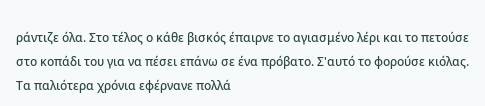ράντιζε όλα. Στο τέλος ο κάθε βισκός έπαιρνε το αγιασμένο λέρι και το πετούσε στο κοπάδι του για να πέσει επάνω σε ένα πρόβατο. Σ'αυτό το φορούσε κιόλας. Τα παλιότερα χρόνια εφέρνανε πολλά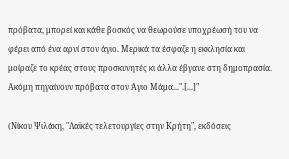πρόβατα, μπορεί και κάθε βοσκός να θεωρούσε υποχρέωσή του να φέρει από ένα αρνί στον άγιο. Μερικά τα έσφαζε η εκκλησία και μοίραζε το κρέας στους προσκυνητές κι άλλα έβγανε στη δημοπρασία. Ακόμη πηγαίνουν πρόβατα στον Άγιο Μάμα...".[...]"

(Νίκου Ψιλάκη, "Λαϊκές τελετουργίες στην Κρήτη", εκδόσεις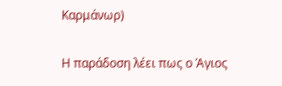Καρμάνωρ)

Η παράδοση λέει πως ο Άγιος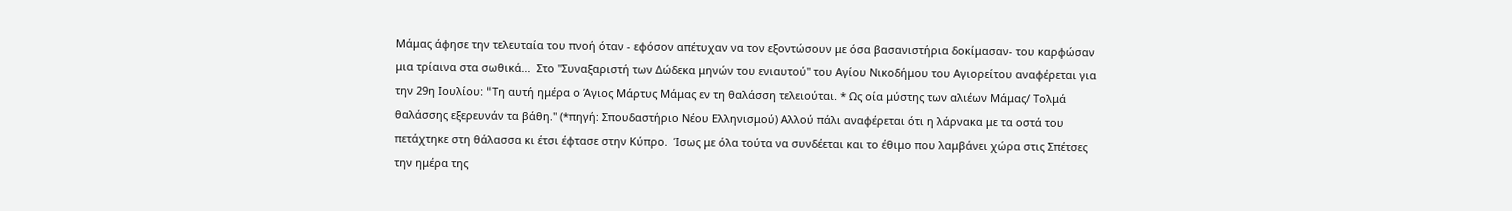Μάμας άφησε την τελευταία του πνοή όταν - εφόσον απέτυχαν να τον εξοντώσουν με όσα βασανιστήρια δοκίμασαν- του καρφώσαν μια τρίαινα στα σωθικά...  Στο "Συναξαριστή των Δώδεκα μηνών του ενιαυτού" του Αγίου Νικοδήμου του Αγιορείτου αναφέρεται για την 29η Ιουλίου: "Tη αυτή ημέρα ο Άγιος Mάρτυς Mάμας εν τη θαλάσση τελειούται. * Ως οία μύστης των αλιέων Mάμας/ Tολμά θαλάσσης εξερευνάν τα βάθη." (*πηγή: Σπουδαστήριο Νέου Ελληνισμού) Αλλού πάλι αναφέρεται ότι η λάρνακα με τα οστά του πετάχτηκε στη θάλασσα κι έτσι έφτασε στην Κύπρο.  Ίσως με όλα τούτα να συνδέεται και το έθιμο που λαμβάνει χώρα στις Σπέτσες την ημέρα της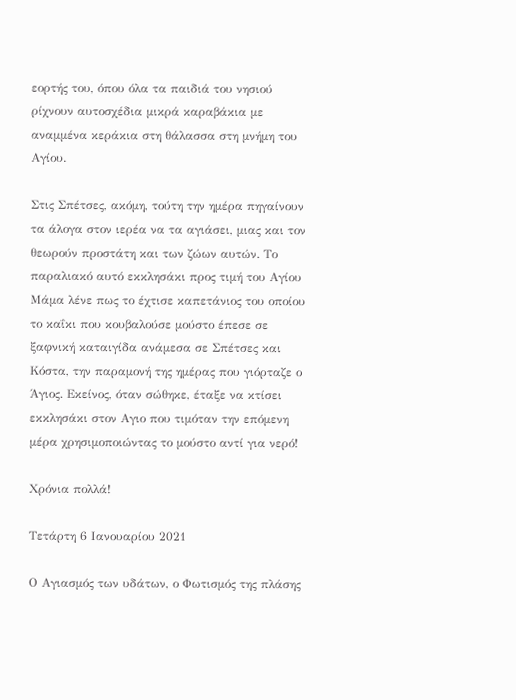εορτής του, όπου όλα τα παιδιά του νησιού ρίχνουν αυτοσχέδια μικρά καραβάκια με αναμμένα κεράκια στη θάλασσα στη μνήμη του Αγίου.

Στις Σπέτσες, ακόμη, τούτη την ημέρα πηγαίνουν τα άλογα στον ιερέα να τα αγιάσει, μιας και τον θεωρούν προστάτη και των ζώων αυτών. Το παραλιακό αυτό εκκλησάκι προς τιμή του Αγίου Μάμα λένε πως το έχτισε καπετάνιος του οποίου το καΐκι που κουβαλούσε μούστο έπεσε σε ξαφνική καταιγίδα ανάμεσα σε Σπέτσες και Κόστα, την παραμονή της ημέρας που γιόρταζε ο Άγιος. Εκείνος, όταν σώθηκε, έταξε να κτίσει εκκλησάκι στον Αγιο που τιμόταν την επόμενη μέρα χρησιμοποιώντας το μούστο αντί για νερό!

Χρόνια πολλά!

Τετάρτη 6 Ιανουαρίου 2021

Ο Αγιασμός των υδάτων, ο Φωτισμός της πλάσης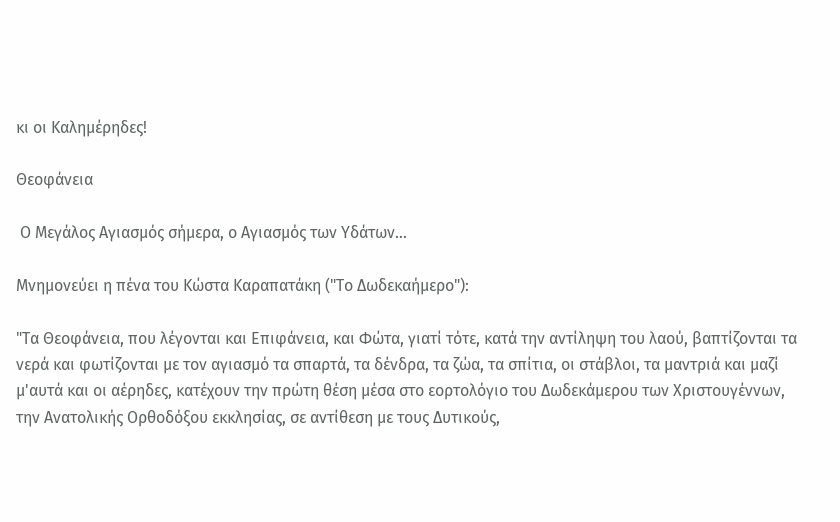κι οι Καλημέρηδες!

Θεοφάνεια

 Ο Μεγάλος Αγιασμός σήμερα, ο Αγιασμός των Υδάτων...

Μνημονεύει η πένα του Κώστα Καραπατάκη ("Το Δωδεκαήμερο"):

"Τα Θεοφάνεια, που λέγονται και Επιφάνεια, και Φώτα, γιατί τότε, κατά την αντίληψη του λαού, βαπτίζονται τα νερά και φωτίζονται με τον αγιασμό τα σπαρτά, τα δένδρα, τα ζώα, τα σπίτια, οι στάβλοι, τα μαντριά και μαζί μ'αυτά και οι αέρηδες, κατέχουν την πρώτη θέση μέσα στο εορτολόγιο του Δωδεκάμερου των Χριστουγέννων, την Ανατολικής Ορθοδόξου εκκλησίας, σε αντίθεση με τους Δυτικούς,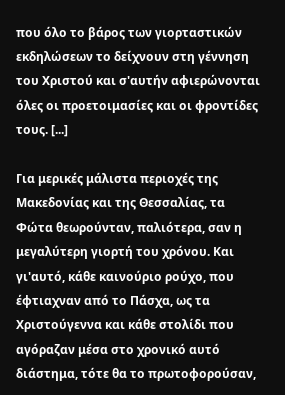που όλο το βάρος των γιορταστικών εκδηλώσεων το δείχνουν στη γέννηση του Χριστού και σ'αυτήν αφιερώνονται όλες οι προετοιμασίες και οι φροντίδες τους. [...]

Για μερικές μάλιστα περιοχές της Μακεδονίας και της Θεσσαλίας, τα Φώτα θεωρούνταν, παλιότερα, σαν η μεγαλύτερη γιορτή του χρόνου. Και γι'αυτό, κάθε καινούριο ρούχο, που έφτιαχναν από το Πάσχα, ως τα Χριστούγεννα και κάθε στολίδι που αγόραζαν μέσα στο χρονικό αυτό διάστημα, τότε θα το πρωτοφορούσαν,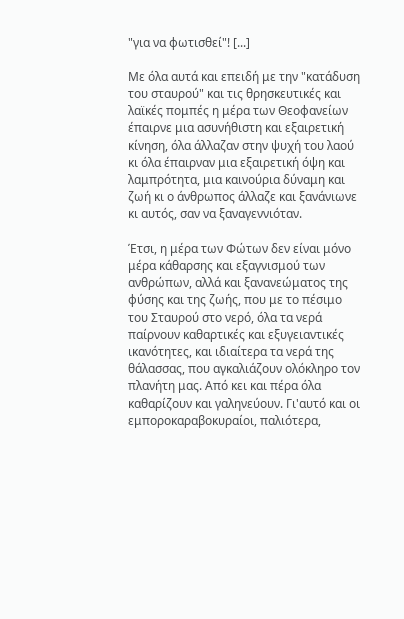"για να φωτισθεί"! [...]

Με όλα αυτά και επειδή με την "κατάδυση του σταυρού" και τις θρησκευτικές και λαϊκές πομπές η μέρα των Θεοφανείων έπαιρνε μια ασυνήθιστη και εξαιρετική κίνηση, όλα άλλαζαν στην ψυχή του λαού κι όλα έπαιρναν μια εξαιρετική όψη και λαμπρότητα, μια καινούρια δύναμη και ζωή κι ο άνθρωπος άλλαζε και ξανάνιωνε κι αυτός, σαν να ξαναγεννιόταν.

Έτσι, η μέρα των Φώτων δεν είναι μόνο μέρα κάθαρσης και εξαγνισμού των ανθρώπων, αλλά και ξανανεώματος της φύσης και της ζωής, που με το πέσιμο του Σταυρού στο νερό, όλα τα νερά παίρνουν καθαρτικές και εξυγειαντικές ικανότητες, και ιδιαίτερα τα νερά της θάλασσας, που αγκαλιάζουν ολόκληρο τον πλανήτη μας. Από κει και πέρα όλα καθαρίζουν και γαληνεύουν. Γι'αυτό και οι εμποροκαραβοκυραίοι, παλιότερα,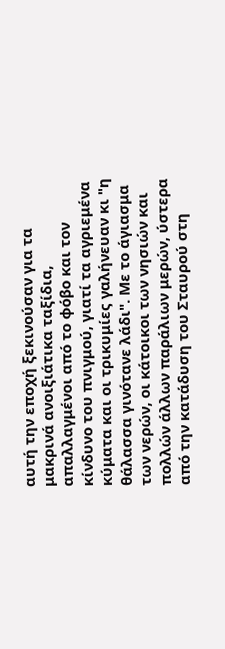αυτή την εποχή ξεκινούσαν για τα μακρινά ανοιξιάτικα ταξίδια, απαλλαγμένοι από το φόβο και τον κίνδυνο του πνιγμού, γιατί τα αγριεμένα κύματα και οι τρικυμίες γαλήνευαν κι "η θάλασσα γινότανε λάδι". Με το άγιασμα των νερών, οι κάτοικοι των νησιών και πολλών άλλων παράλιων μερών, ύστερα από την κατάδυση του Σταυρού στη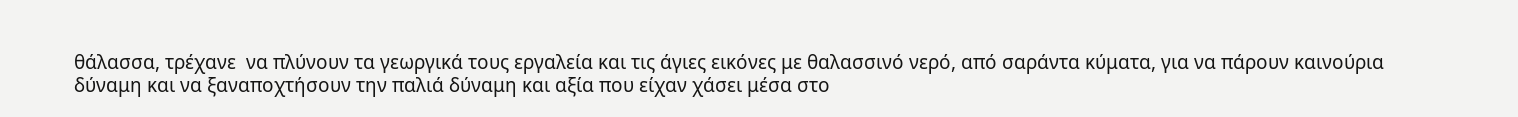θάλασσα, τρέχανε  να πλύνουν τα γεωργικά τους εργαλεία και τις άγιες εικόνες με θαλασσινό νερό, από σαράντα κύματα, για να πάρουν καινούρια δύναμη και να ξαναποχτήσουν την παλιά δύναμη και αξία που είχαν χάσει μέσα στο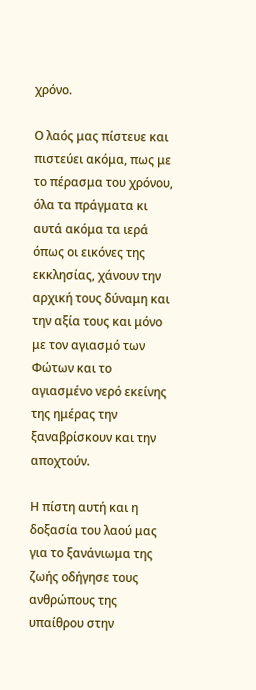χρόνο.

Ο λαός μας πίστευε και πιστεύει ακόμα, πως με το πέρασμα του χρόνου, όλα τα πράγματα κι αυτά ακόμα τα ιερά όπως οι εικόνες της εκκλησίας, χάνουν την αρχική τους δύναμη και την αξία τους και μόνο με τον αγιασμό των Φώτων και το αγιασμένο νερό εκείνης της ημέρας την ξαναβρίσκουν και την αποχτούν.

Η πίστη αυτή και η δοξασία του λαού μας για το ξανάνιωμα της ζωής οδήγησε τους ανθρώπους της υπαίθρου στην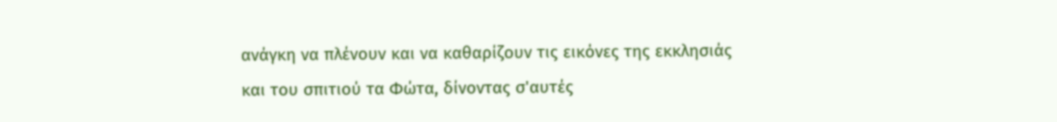ανάγκη να πλένουν και να καθαρίζουν τις εικόνες της εκκλησιάς και του σπιτιού τα Φώτα, δίνοντας σ'αυτές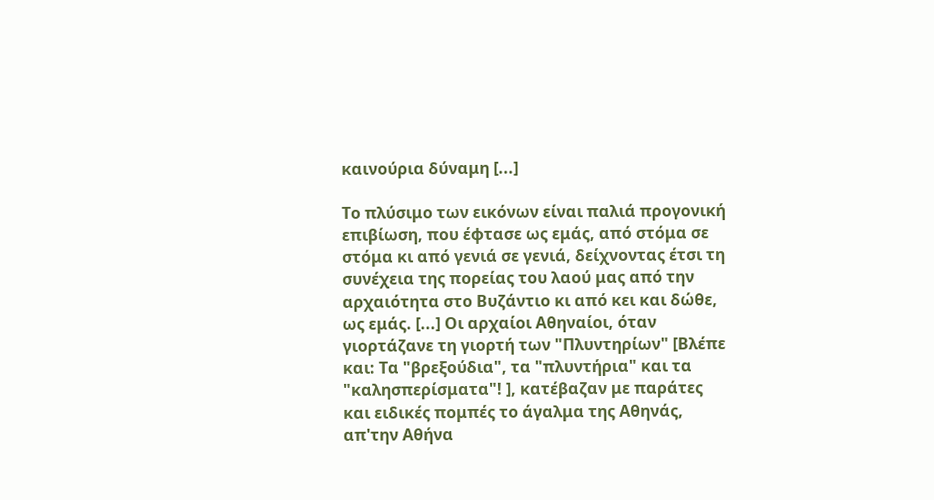καινούρια δύναμη [...]

Το πλύσιμο των εικόνων είναι παλιά προγονική επιβίωση, που έφτασε ως εμάς, από στόμα σε στόμα κι από γενιά σε γενιά, δείχνοντας έτσι τη συνέχεια της πορείας του λαού μας από την αρχαιότητα στο Βυζάντιο κι από κει και δώθε, ως εμάς. [...] Οι αρχαίοι Αθηναίοι, όταν γιορτάζανε τη γιορτή των "Πλυντηρίων" [Βλέπε και: Τα "βρεξούδια", τα "πλυντήρια" και τα "καλησπερίσματα"! ], κατέβαζαν με παράτες και ειδικές πομπές το άγαλμα της Αθηνάς, απ'την Αθήνα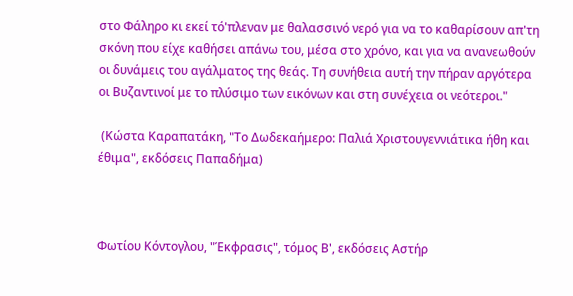στο Φάληρο κι εκεί τό'πλεναν με θαλασσινό νερό για να το καθαρίσουν απ'τη σκόνη που είχε καθήσει απάνω του, μέσα στο χρόνο, και για να ανανεωθούν οι δυνάμεις του αγάλματος της θεάς. Τη συνήθεια αυτή την πήραν αργότερα οι Βυζαντινοί με το πλύσιμο των εικόνων και στη συνέχεια οι νεότεροι."

 (Κώστα Καραπατάκη, "Το Δωδεκαήμερο: Παλιά Χριστουγεννιάτικα ήθη και έθιμα", εκδόσεις Παπαδήμα)



Φωτίου Κόντογλου, "Έκφρασις", τόμος Β', εκδόσεις Αστήρ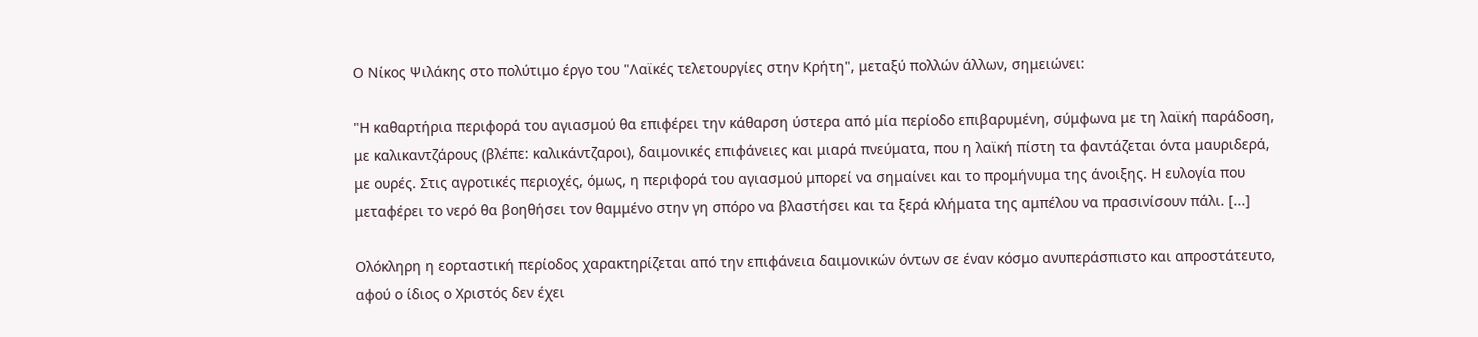Ο Νίκος Ψιλάκης στο πολύτιμο έργο του "Λαϊκές τελετουργίες στην Κρήτη", μεταξύ πολλών άλλων, σημειώνει:

"Η καθαρτήρια περιφορά του αγιασμού θα επιφέρει την κάθαρση ύστερα από μία περίοδο επιβαρυμένη, σύμφωνα με τη λαϊκή παράδοση, με καλικαντζάρους (βλέπε: καλικάντζαροι), δαιμονικές επιφάνειες και μιαρά πνεύματα, που η λαϊκή πίστη τα φαντάζεται όντα μαυριδερά, με ουρές. Στις αγροτικές περιοχές, όμως, η περιφορά του αγιασμού μπορεί να σημαίνει και το προμήνυμα της άνοιξης. Η ευλογία που μεταφέρει το νερό θα βοηθήσει τον θαμμένο στην γη σπόρο να βλαστήσει και τα ξερά κλήματα της αμπέλου να πρασινίσουν πάλι. [...]

Ολόκληρη η εορταστική περίοδος χαρακτηρίζεται από την επιφάνεια δαιμονικών όντων σε έναν κόσμο ανυπεράσπιστο και απροστάτευτο, αφού ο ίδιος ο Χριστός δεν έχει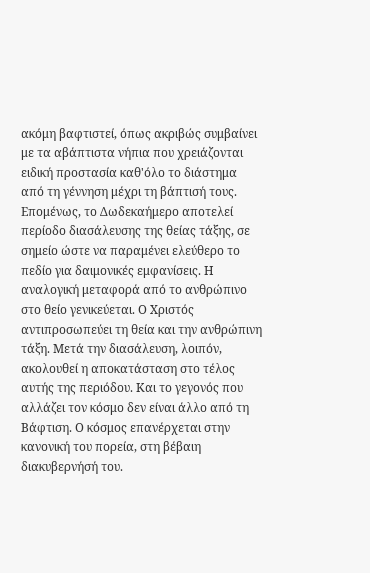ακόμη βαφτιστεί, όπως ακριβώς συμβαίνει με τα αβάπτιστα νήπια που χρειάζονται ειδική προστασία καθ'όλο το διάστημα από τη γέννηση μέχρι τη βάπτισή τους. Επομένως, το Δωδεκαήμερο αποτελεί περίοδο διασάλευσης της θείας τάξης, σε σημείο ώστε να παραμένει ελεύθερο το πεδίο για δαιμονικές εμφανίσεις. Η αναλογική μεταφορά από το ανθρώπινο στο θείο γενικεύεται. Ο Χριστός αντιπροσωπεύει τη θεία και την ανθρώπινη τάξη. Μετά την διασάλευση, λοιπόν, ακολουθεί η αποκατάσταση στο τέλος αυτής της περιόδου. Και το γεγονός που αλλάζει τον κόσμο δεν είναι άλλο από τη Βάφτιση. Ο κόσμος επανέρχεται στην κανονική του πορεία, στη βέβαιη διακυβερνήσή του.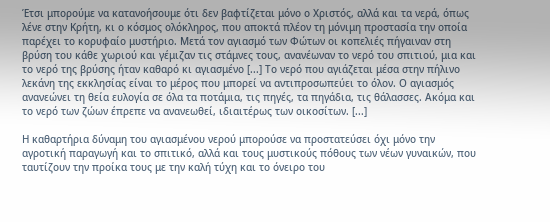Έτσι μπορούμε να κατανοήσουμε ότι δεν βαφτίζεται μόνο ο Χριστός, αλλά και τα νερά, όπως λένε στην Κρήτη, κι ο κόσμος ολόκληρος, που αποκτά πλέον τη μόνιμη προστασία την οποία παρέχει το κορυφαίο μυστήριο. Μετά τον αγιασμό των Φώτων οι κοπελιές πήγαιναν στη βρύση του κάθε χωριού και γέμιζαν τις στάμνες τους, ανανέωναν το νερό του σπιτιού, μια και το νερό της βρύσης ήταν καθαρό κι αγιασμένο [...] Το νερό που αγιάζεται μέσα στην πήλινο λεκάνη της εκκλησίας είναι το μέρος που μπορεί να αντιπροσωπεύει το όλον. Ο αγιασμός ανανεώνει τη θεία ευλογία σε όλα τα ποτάμια, τις πηγές, τα πηγάδια, τις θάλασσες. Ακόμα και το νερό των ζώων έπρεπε να ανανεωθεί, ιδιαιτέρως των οικοσίτων. [...]

Η καθαρτήρια δύναμη του αγιασμένου νερού μπορούσε να προστατεύσει όχι μόνο την αγροτική παραγωγή και το σπιτικό, αλλά και τους μυστικούς πόθους των νέων γυναικών, που ταυτίζουν την προίκα τους με την καλή τύχη και το όνειρο του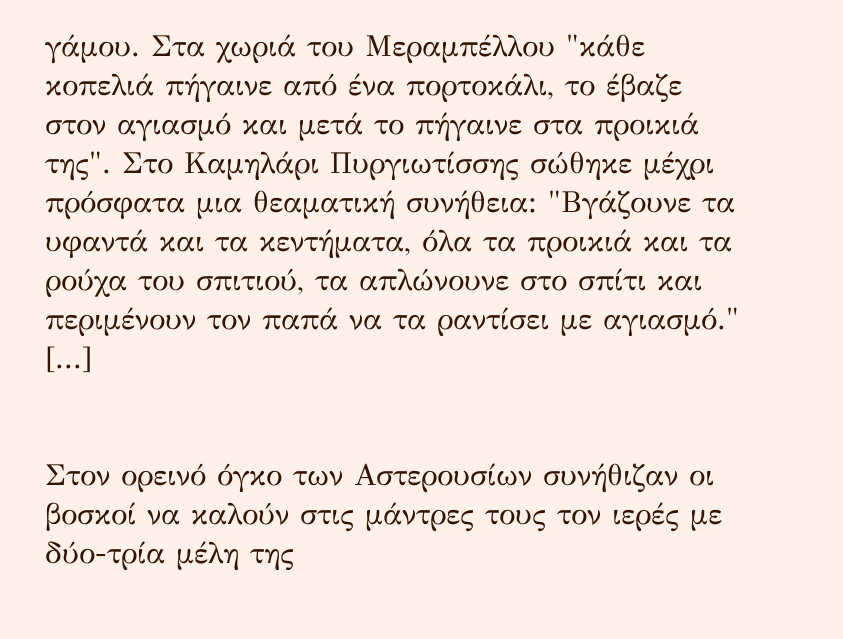γάμου. Στα χωριά του Μεραμπέλλου "κάθε κοπελιά πήγαινε από ένα πορτοκάλι, το έβαζε στον αγιασμό και μετά το πήγαινε στα προικιά της". Στο Καμηλάρι Πυργιωτίσσης σώθηκε μέχρι πρόσφατα μια θεαματική συνήθεια: "Βγάζουνε τα υφαντά και τα κεντήματα, όλα τα προικιά και τα ρούχα του σπιτιού, τα απλώνουνε στο σπίτι και περιμένουν τον παπά να τα ραντίσει με αγιασμό." [...]


Στον ορεινό όγκο των Αστερουσίων συνήθιζαν οι βοσκοί να καλούν στις μάντρες τους τον ιερές με δύο-τρία μέλη της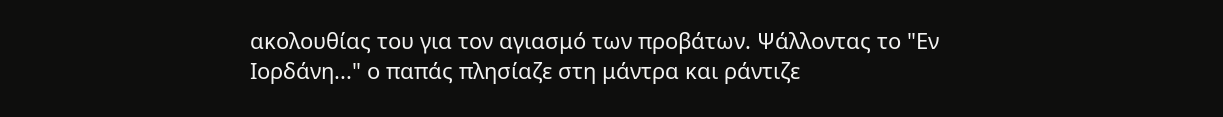ακολουθίας του για τον αγιασμό των προβάτων. Ψάλλοντας το "Εν Ιορδάνη..." ο παπάς πλησίαζε στη μάντρα και ράντιζε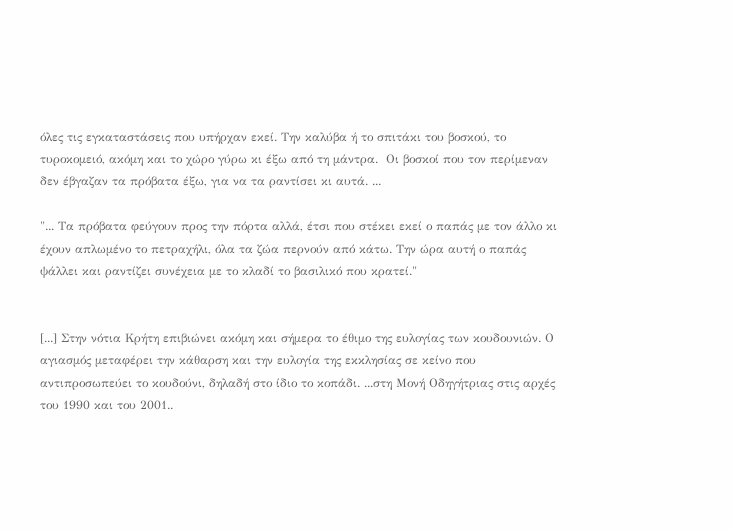όλες τις εγκαταστάσεις που υπήρχαν εκεί. Την καλύβα ή το σπιτάκι του βοσκού, το τυροκομειό, ακόμη και το χώρο γύρω κι έξω από τη μάντρα.  Οι βοσκοί που τον περίμεναν δεν έβγαζαν τα πρόβατα έξω, για να τα ραντίσει κι αυτά. ...

"... Τα πρόβατα φεύγουν προς την πόρτα αλλά, έτσι που στέκει εκεί ο παπάς με τον άλλο κι έχουν απλωμένο το πετραχήλι, όλα τα ζώα περνούν από κάτω. Την ώρα αυτή ο παπάς ψάλλει και ραντίζει συνέχεια με το κλαδί το βασιλικό που κρατεί."


[...] Στην νότια Κρήτη επιβιώνει ακόμη και σήμερα το έθιμο της ευλογίας των κουδουνιών. Ο αγιασμός μεταφέρει την κάθαρση και την ευλογία της εκκλησίας σε κείνο που αντιπροσωπεύει το κουδούνι, δηλαδή στο ίδιο το κοπάδι. ...στη Μονή Οδηγήτριας στις αρχές του 1990 και του 2001..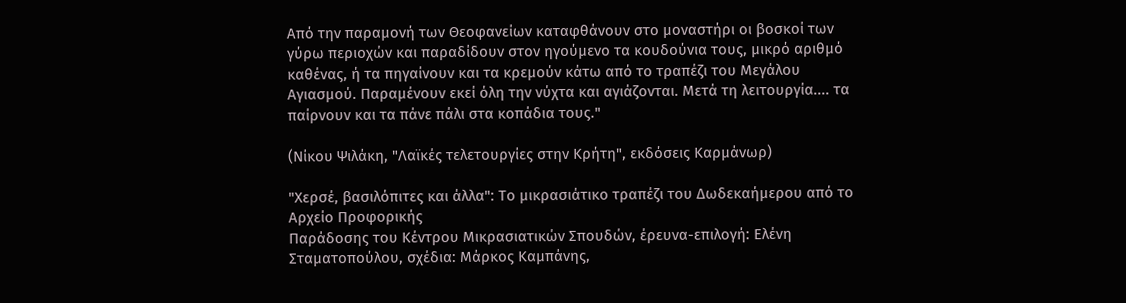Από την παραμονή των Θεοφανείων καταφθάνουν στο μοναστήρι οι βοσκοί των γύρω περιοχών και παραδίδουν στον ηγούμενο τα κουδούνια τους, μικρό αριθμό καθένας, ή τα πηγαίνουν και τα κρεμούν κάτω από το τραπέζι του Μεγάλου Αγιασμού. Παραμένουν εκεί όλη την νύχτα και αγιάζονται. Μετά τη λειτουργία.... τα παίρνουν και τα πάνε πάλι στα κοπάδια τους."

(Νίκου Ψιλάκη, "Λαϊκές τελετουργίες στην Κρήτη", εκδόσεις Καρμάνωρ)

"Χερσέ, βασιλόπιτες και άλλα": Το μικρασιάτικο τραπέζι του Δωδεκαήμερου από το Αρχείο Προφορικής
Παράδοσης του Κέντρου Μικρασιατικών Σπουδών, έρευνα-επιλογή: Ελένη Σταματοπούλου, σχέδια: Μάρκος Καμπάνης,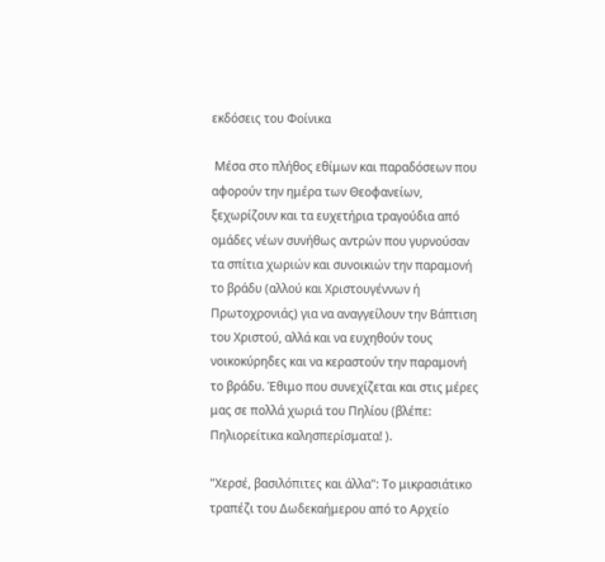εκδόσεις του Φοίνικα

 Μέσα στο πλήθος εθίμων και παραδόσεων που αφορούν την ημέρα των Θεοφανείων, ξεχωρίζουν και τα ευχετήρια τραγούδια από ομάδες νέων συνήθως αντρών που γυρνούσαν τα σπίτια χωριών και συνοικιών την παραμονή το βράδυ (αλλού και Χριστουγέννων ή Πρωτοχρονιάς) για να αναγγείλουν την Βάπτιση του Χριστού, αλλά και να ευχηθούν τους νοικοκύρηδες και να κεραστούν την παραμονή το βράδυ. Έθιμο που συνεχίζεται και στις μέρες μας σε πολλά χωριά του Πηλίου (βλέπε: Πηλιορείτικα καλησπερίσματα! ).

"Χερσέ, βασιλόπιτες και άλλα": Το μικρασιάτικο τραπέζι του Δωδεκαήμερου από το Αρχείο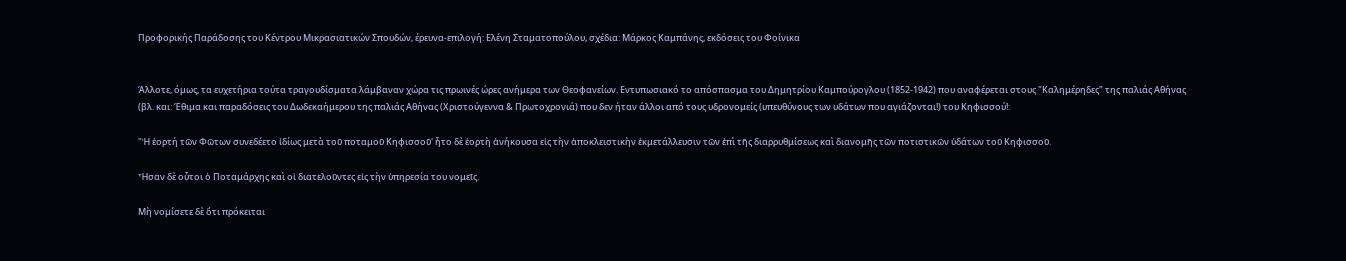Προφορικής Παράδοσης του Κέντρου Μικρασιατικών Σπουδών, έρευνα-επιλογή: Ελένη Σταματοπούλου, σχέδια: Μάρκος Καμπάνης, εκδόσεις του Φοίνικα


Άλλοτε, όμως, τα ευχετήρια τούτα τραγουδίσματα λάμβαναν χώρα τις πρωινές ώρες ανήμερα των Θεοφανείων. Εντυπωσιακό το απόσπασμα του Δημητρίου Καμπούρογλου (1852-1942) που αναφέρεται στους "Καλημέρηδες" της παλιάς Αθήνας (βλ. και: Έθιμα και παραδόσεις του Δωδεκαήμερου της παλιάς Αθήνας (Χριστούγεννα & Πρωτοχρονιά) που δεν ήταν άλλοι από τους υδρονομείς (υπευθύνους των υδάτων που αγιάζονται!) του Κηφισσού!:

"Ἡ ἑορτή τῶν Φῶτων συνεδέετο ἰδίως μετὰ τοῦ ποταμοῦ Κηφισσοῦ' ἦτο δὲ ἑορτὴ ἀνήκουσα εἰς τὴν ἀποκλειστικὴν ἐκμετάλλευσιν τῶν ἐπὶ τῆς διαρρυθμίσεως καὶ διανομῆς τῶν ποτιστικῶν ὑδάτων τοῦ Κηφισσοῦ.

Ἦσαν δὲ οὖτοι ὁ Ποταμάρχης καὶ οἱ διατελοῦντες εἰς τὴν ὑπηρεσία του νομεῖς.

Μὴ νομίσετε δὲ ὅτι πρόκειται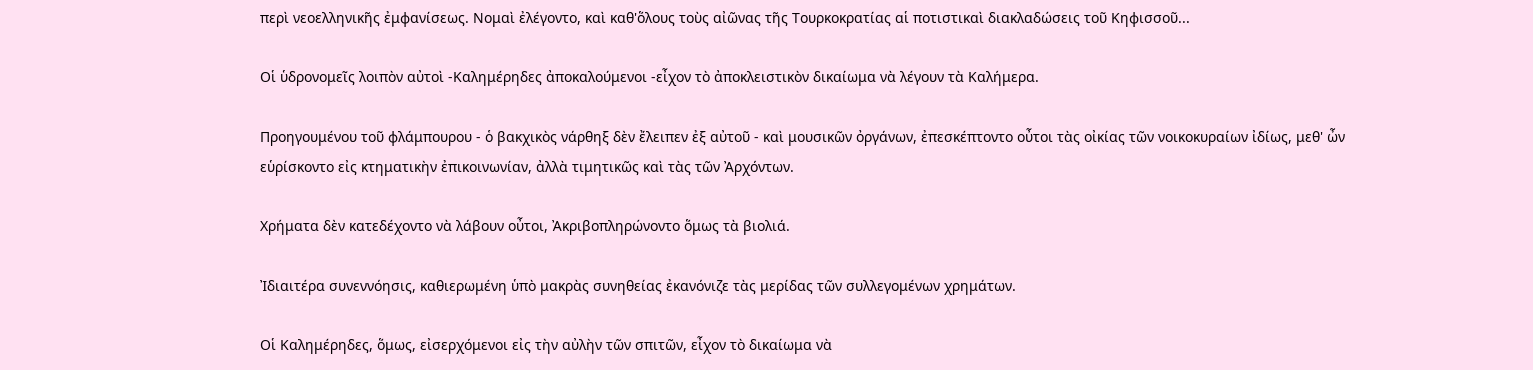περὶ νεοελληνικῆς ἐμφανίσεως. Νομαὶ ἐλέγοντο, καὶ καθ'ὅλους τοὺς αἰῶνας τῆς Τουρκοκρατίας αἱ ποτιστικαὶ διακλαδώσεις τοῦ Κηφισσοῦ...

Οἱ ὑδρονομεῖς λοιπὸν αὐτοὶ -Καλημέρηδες ἀποκαλούμενοι -εἶχον τὸ ἀποκλειστικὸν δικαίωμα νὰ λέγουν τὰ Καλήμερα.

Προηγουμένου τοῦ φλάμπουρου - ὁ βακχικὸς νάρθηξ δὲν ἔλειπεν ἐξ αὐτοῦ - καὶ μουσικῶν ὀργάνων, ἐπεσκέπτοντο οὖτοι τὰς οἰκίας τῶν νοικοκυραίων ἰδίως, μεθ' ὦν εὑρίσκοντο εἰς κτηματικὴν ἐπικοινωνίαν, ἀλλὰ τιμητικῶς καὶ τὰς τῶν Ἀρχόντων.

Χρήματα δὲν κατεδέχοντο νὰ λάβουν οὖτοι, Ἀκριβοπληρώνοντο ὅμως τὰ βιολιά.

Ἰδιαιτέρα συνεννόησις, καθιερωμένη ὑπὸ μακρὰς συνηθείας ἐκανόνιζε τὰς μερίδας τῶν συλλεγομένων χρημάτων.

Οἱ Καλημέρηδες, ὅμως, εἰσερχόμενοι εἰς τὴν αὐλὴν τῶν σπιτῶν, εἶχον τὸ δικαίωμα νὰ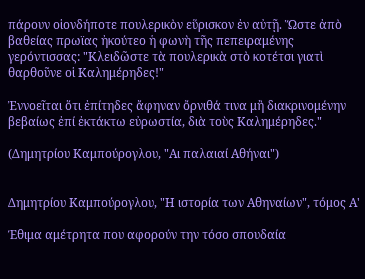πάρουν οἱονδήποτε πουλερικὸν εὕρισκον ἐν αὐτῇ. Ὥστε ἀπὸ βαθείας πρωϊας ἠκούτεο ἡ φωνὴ τῆς πεπειραμένης γερόντισσας: "Κλειδῶστε τὰ πουλερικὰ στὸ κοτέτσι γιατὶ θαρθοῦνε οἱ Καλημέρηδες!"

Ἐννοεῖται ὅτι ἐπίτηδες ἄφηναν ὄρνιθά τινα μἢ διακρινομένην βεβαίως ἐπί ἐκτάκτω εὐρωστία, διὰ τοὺς Καλημέρηδες."

(Δημητρίου Καμπούρογλου, "Αι παλαιαί Αθήναι")


Δημητρίου Καμπούρογλου, "Η ιστορία των Αθηναίων", τόμος Α'

Έθιμα αμέτρητα που αφορούν την τόσο σπουδαία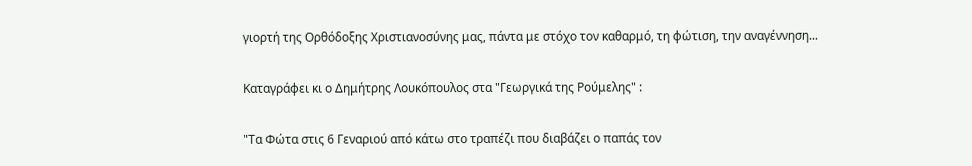γιορτή της Ορθόδοξης Χριστιανοσύνης μας, πάντα με στόχο τον καθαρμό, τη φώτιση, την αναγέννηση...

Καταγράφει κι ο Δημήτρης Λουκόπουλος στα "Γεωργικά της Ρούμελης" :

"Τα Φώτα στις 6 Γεναριού από κάτω στο τραπέζι που διαβάζει ο παπάς τον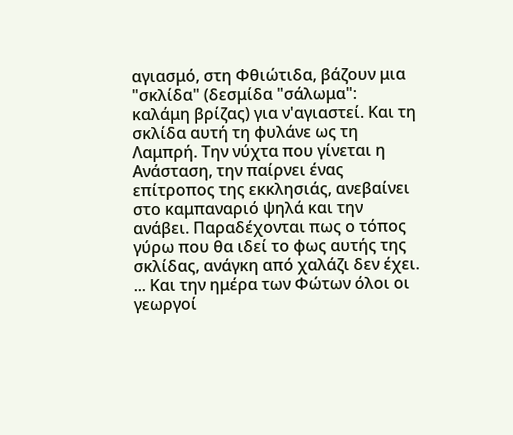αγιασμό, στη Φθιώτιδα, βάζουν μια "σκλίδα" (δεσμίδα "σάλωμα": καλάμη βρίζας) για ν'αγιαστεί. Και τη σκλίδα αυτή τη φυλάνε ως τη Λαμπρή. Την νύχτα που γίνεται η Ανάσταση, την παίρνει ένας επίτροπος της εκκλησιάς, ανεβαίνει στο καμπαναριό ψηλά και την ανάβει. Παραδέχονται πως ο τόπος γύρω που θα ιδεί το φως αυτής της σκλίδας, ανάγκη από χαλάζι δεν έχει. ... Και την ημέρα των Φώτων όλοι οι γεωργοί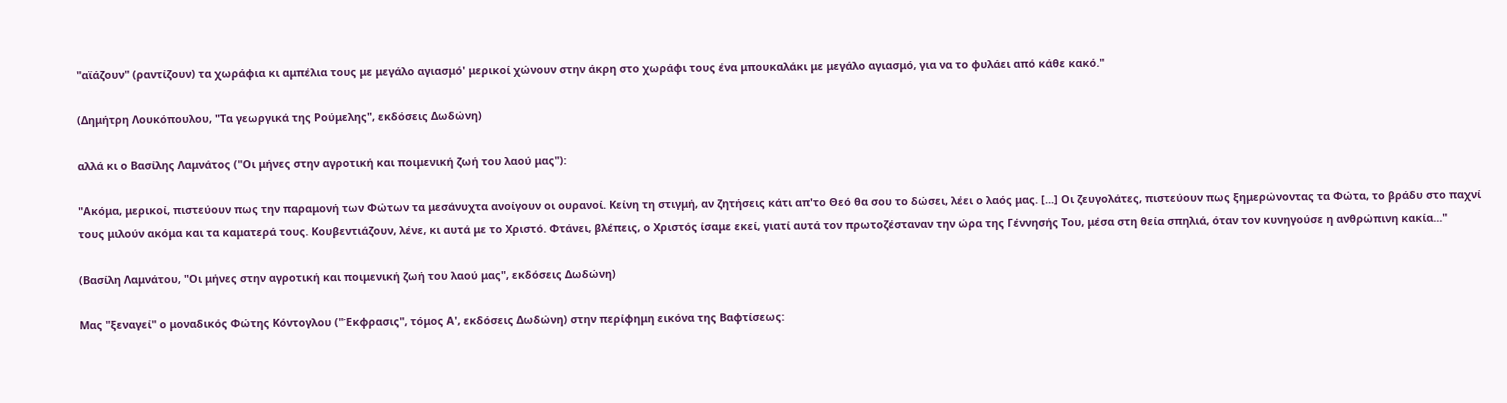"αϊάζουν" (ραντίζουν) τα χωράφια κι αμπέλια τους με μεγάλο αγιασμό' μερικοί χώνουν στην άκρη στο χωράφι τους ένα μπουκαλάκι με μεγάλο αγιασμό, για να το φυλάει από κάθε κακό."

(Δημήτρη Λουκόπουλου, "Τα γεωργικά της Ρούμελης", εκδόσεις Δωδώνη)

αλλά κι ο Βασίλης Λαμνάτος ("Οι μήνες στην αγροτική και ποιμενική ζωή του λαού μας"):

"Ακόμα, μερικοί, πιστεύουν πως την παραμονή των Φώτων τα μεσάνυχτα ανοίγουν οι ουρανοί. Κείνη τη στιγμή, αν ζητήσεις κάτι απ'το Θεό θα σου το δώσει, λέει ο λαός μας. [...] Οι ζευγολάτες, πιστεύουν πως ξημερώνοντας τα Φώτα, το βράδυ στο παχνί τους μιλούν ακόμα και τα καματερά τους. Κουβεντιάζουν, λένε, κι αυτά με το Χριστό. Φτάνει, βλέπεις, ο Χριστός ίσαμε εκεί, γιατί αυτά τον πρωτοζέσταναν την ώρα της Γέννησής Του, μέσα στη θεία σπηλιά, όταν τον κυνηγούσε η ανθρώπινη κακία..."

(Βασίλη Λαμνάτου, "Οι μήνες στην αγροτική και ποιμενική ζωή του λαού μας", εκδόσεις Δωδώνη)

Μας "ξεναγεί" ο μοναδικός Φώτης Κόντογλου ("Έκφρασις", τόμος Α', εκδόσεις Δωδώνη) στην περίφημη εικόνα της Βαφτίσεως: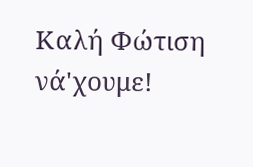Καλή Φώτιση νά'χουμε!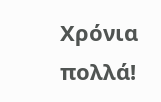Χρόνια πολλά!